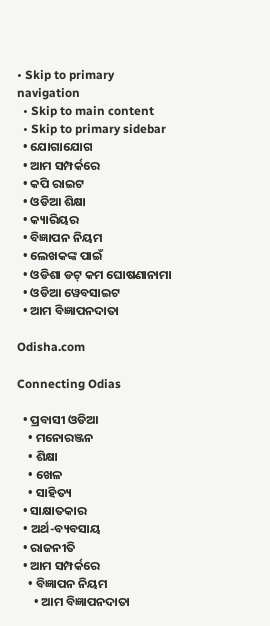• Skip to primary navigation
  • Skip to main content
  • Skip to primary sidebar
  • ଯୋଗାଯୋଗ
  • ଆମ ସମ୍ପର୍କରେ
  • କପି ରାଇଟ
  • ଓଡିଆ ଶିକ୍ଷା
  • କ୍ୟାରିୟର
  • ବିଜ୍ଞାପନ ନିୟମ
  • ଲେଖକଙ୍କ ପାଇଁ
  • ଓଡିଶା ଡଟ୍ କମ ଘୋଷଣାନାମା
  • ଓଡିଆ ୱେବସାଇଟ
  • ଆମ ବିଜ୍ଞାପନଦାତା

Odisha.com

Connecting Odias

  • ପ୍ରବାସୀ ଓଡିଆ
    • ମନୋରଞ୍ଜନ
    • ଶିକ୍ଷା
    • ଖେଳ
    • ସାହିତ୍ୟ
  • ସାକ୍ଷାତକାର
  • ଅର୍ଥ-ବ୍ୟବସାୟ
  • ରାଜନୀତି
  • ଆମ ସମ୍ପର୍କରେ
    • ବିଜ୍ଞାପନ ନିୟମ
      • ଆମ ବିଜ୍ଞାପନଦାତା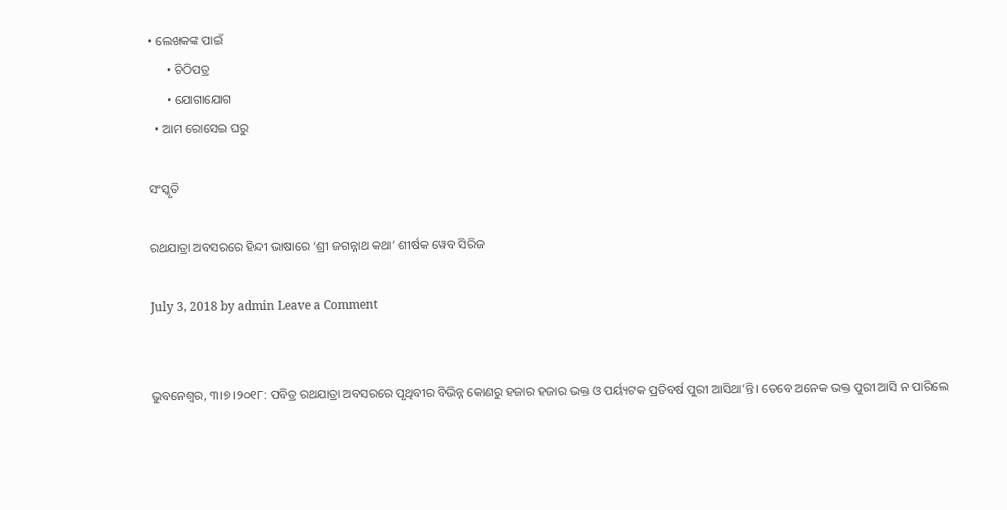• ଲେଖକଙ୍କ ପାଇଁ
      • ଚିଠିପତ୍ର
      • ଯୋଗାଯୋଗ
  • ଆମ ରୋସେଇ ଘରୁ

ସଂସ୍କୃତି

ରଥଯାତ୍ରା ଅବସରରେ ହିନ୍ଦୀ ଭାଷାରେ ‘ଶ୍ରୀ ଜଗନ୍ନାଥ କଥା’ ଶୀର୍ଷକ ୱେବ ସିରିଜ

July 3, 2018 by admin Leave a Comment


ଭୁବନେଶ୍ୱର, ୩।୭।୨୦୧୮: ପବିତ୍ର ରଥଯାତ୍ରା ଅବସରରେ ପୃଥିବୀର ବିଭିନ୍ନ କୋଣରୁ ହଜାର ହଜାର ଭକ୍ତ ଓ ପର୍ୟ୍ୟଟକ ପ୍ରତିବର୍ଷ ପୁରୀ ଆସିଥା’ନ୍ତି। ତେବେ ଅନେକ ଭକ୍ତ ପୁରୀ ଆସି ନ ପାରିଲେ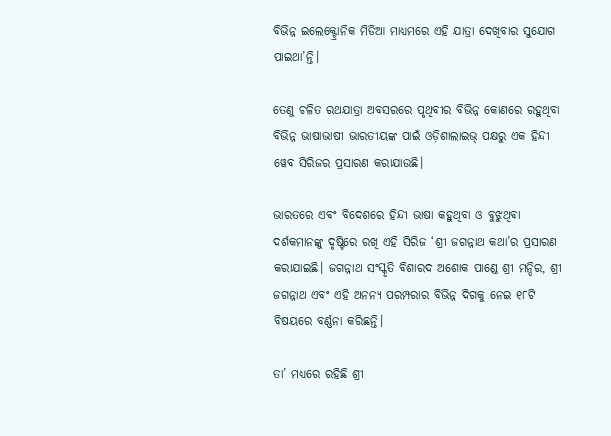ବିଭିନ୍ନ ଇଲେକ୍ଟ୍ରୋନିକ ମିଡିଆ ମାଧ୍ୟମରେ ଏହି ଯାତ୍ରା ଦେଖିବାର ସୁଯୋଗ ପାଇଥା’ନ୍ତି।

ତେଣୁ ଚଳିତ ରଥଯାତ୍ରା ଅବସରରେ ପୃଥିବୀର ବିଭିନ୍ନ କୋଣରେ ରହୁଥିବା ବିଭିନ୍ନ ଭାଷାଭାଷୀ ଭାରତୀୟଙ୍କ ପାଇଁ ଓଡ଼ିଶାଲାଇଭ୍‌ ପକ୍ଷରୁ ଏକ ହିନ୍ଦୀ ୱେବ ସିରିଜର ପ୍ରସାରଣ କରାଯାଉଛି।

ଭାରତରେ ଏବଂ ବିଦେଶରେ ହିନ୍ଦୀ ଭାଷା କହୁଥିବା ଓ ବୁଝୁଥିବା ଦର୍ଶକମାନଙ୍କୁ ଦୃଷ୍ଟିରେ ରଖି ଏହି ସିରିଜ ‘ଶ୍ରୀ ଜଗନ୍ନାଥ କଥା’ର ପ୍ରସାରଣ କରାଯାଇଛି। ଜଗନ୍ନାଥ ସଂସ୍କୃତି ବିଶାରଦ ଅଶୋକ ପାଣ୍ଡେ ଶ୍ରୀ ମନ୍ଦିର, ଶ୍ରୀ ଜଗନ୍ନାଥ ଏବଂ ଏହି ଅନନ୍ୟ ପରମ୍ପରାର ବିଭିନ୍ନ ଦିଗକୁ ନେଇ ୧୮ଟି ବିଷୟରେ ବର୍ଣ୍ଣନା କରିଛନ୍ତି।

ତା’ ମଧ୍ୟରେ ରହିଛି ଶ୍ରୀ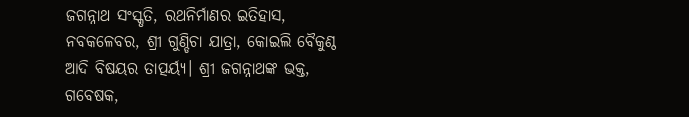ଜଗନ୍ନାଥ ସଂସ୍କୃତି, ରଥନିର୍ମାଣର ଇତିହାସ, ନବକଳେବର, ଶ୍ରୀ ଗୁଣ୍ଡିଚା ଯାତ୍ରା, କୋ‍ଇଲି ବୈକୁଣ୍ଠ ଆଦି ବିଷୟର ତାତ୍ପର୍ୟ୍ୟ। ଶ୍ରୀ ଜଗନ୍ନାଥଙ୍କ ଭକ୍ତ, ଗବେଷକ,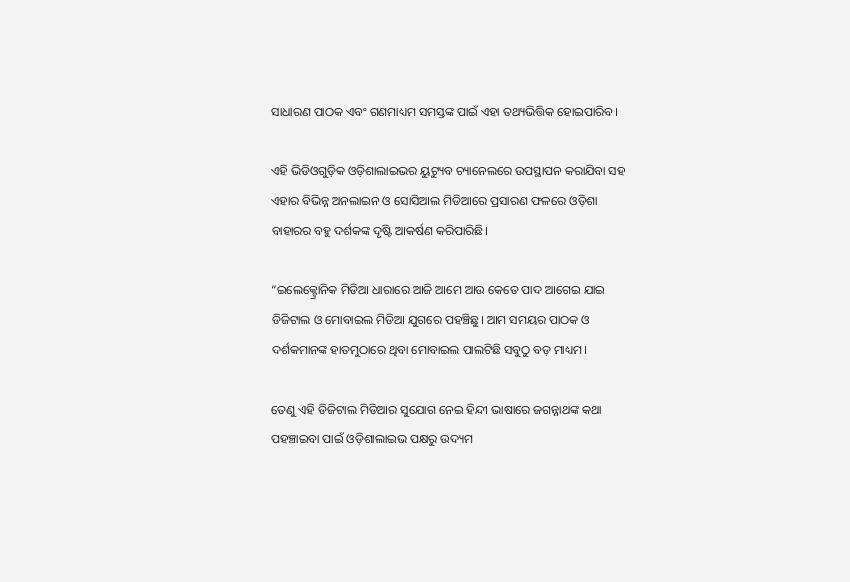ସାଧାରଣ ପାଠକ ଏବଂ ଗଣମାଧ୍ୟମ ସମସ୍ତଙ୍କ ପାଇଁ ଏହା ତଥ୍ୟଭିତ୍ତିକ ହୋ‍ଇପାରିବ।

ଏହି ଭିଡିଓଗୁଡ଼ିକ ଓଡ଼ିଶାଲାଇଭର ୟୁଟ୍ୟୁବ ଚ୍ୟାନେଲରେ ଉପସ୍ଥାପନ କରାଯିବା ସହ ଏହାର ବିଭିନ୍ନ ଅନଲାଇନ ଓ ସୋସିଆଲ ମିଡିଆରେ ପ୍ରସାରଣ ଫଳରେ ଓଡ଼ିଶା ବାହାରର ବହୁ ଦର୍ଶକଙ୍କ ଦୃଷ୍ଟି ଆକର୍ଷଣ କରିପାରିଛି।

“ଇଲେକ୍ଟ୍ରୋନିକ ମିଡିଆ ଧାରାରେ ଆଜି ଆମେ ଆଉ କେତେ ପାଦ ଆଗେଇ ଯାଇ ଡିଜିଟାଲ ଓ ମୋବାଇଲ ମିଡିଆ ଯୁଗରେ ପହଞ୍ଚିଛୁ। ଆମ ସମୟର ପାଠକ ଓ ଦର୍ଶକମାନଙ୍କ ହାତମୁଠାରେ ଥିବା ମୋବାଇଲ ପାଲଟିଛି ସବୁଠୁ ବଡ଼ ମାଧ୍ୟମ।

ତେଣୁ ଏହି ଡିଜିଟାଲ ମିଡିଆର ସୁଯୋଗ ନେଇ ହିନ୍ଦୀ ଭାଷାରେ ଜଗନ୍ନାଥଙ୍କ କଥା ପହଞ୍ଚାଇବା ପାଇଁ ଓଡ଼ିଶାଲାଇଭ ପକ୍ଷରୁ ଉଦ୍ୟମ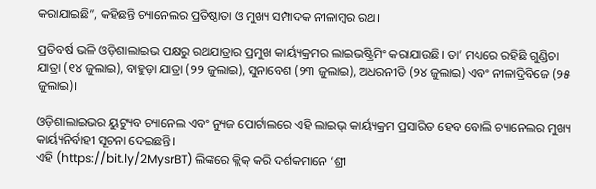କରାଯାଇଛି”, କହିଛନ୍ତି ଚ୍ୟାନେଲର ପ୍ରତିଷ୍ଠାତା ଓ ମୁଖ୍ୟ ସମ୍ପାଦକ ନୀଳାମ୍ବର ରଥ।

ପ୍ରତିବର୍ଷ ଭଳି ଓଡ଼ିଶାଲାଇଭ ପକ୍ଷରୁ ରଥଯାତ୍ରାର ପ୍ରମୁଖ କାର୍ୟ୍ୟକ୍ରମର ଲାଇଭଷ୍ଟ୍ରିମିଂ କରାଯାଉଛି। ତା’ ମଧ୍ୟରେ ରହିଛି ଗୁଣ୍ଡିଚା ଯାତ୍ରା (୧୪ ଜୁଲାଇ), ବାହୁଡ଼ା ଯାତ୍ରା (୨୨ ଜୁଲାଇ), ସୁନାବେଶ (୨୩ ଜୁଲାଇ), ଅଧରନୀତି (୨୪ ଜୁଲାଇ) ଏବଂ ନୀଳାଦ୍ରିବିଜେ (୨୫ ଜୁଲାଇ)।

ଓଡ଼ିଶାଲାଇଭର ୟୁଟ୍ୟୁବ ଚ୍ୟାନେଲ ଏବଂ ନ୍ୟୁଜ ପୋର୍ଟାଲରେ ଏହି ଲାଇଭ୍‍ କାର୍ୟ୍ୟକ୍ରମ ପ୍ରସାରିତ ହେବ ବୋଲି ଚ୍ୟାନେଲର ମୁଖ୍ୟ କାର୍ୟ୍ୟନିର୍ବାହୀ ସୂଚନା ଦେଇଛନ୍ତି।
ଏହି (https://bit.ly/2MysrBT) ଲିଙ୍କରେ କ୍ଲିକ୍‍ କରି ଦର୍ଶକମାନେ ‘ଶ୍ରୀ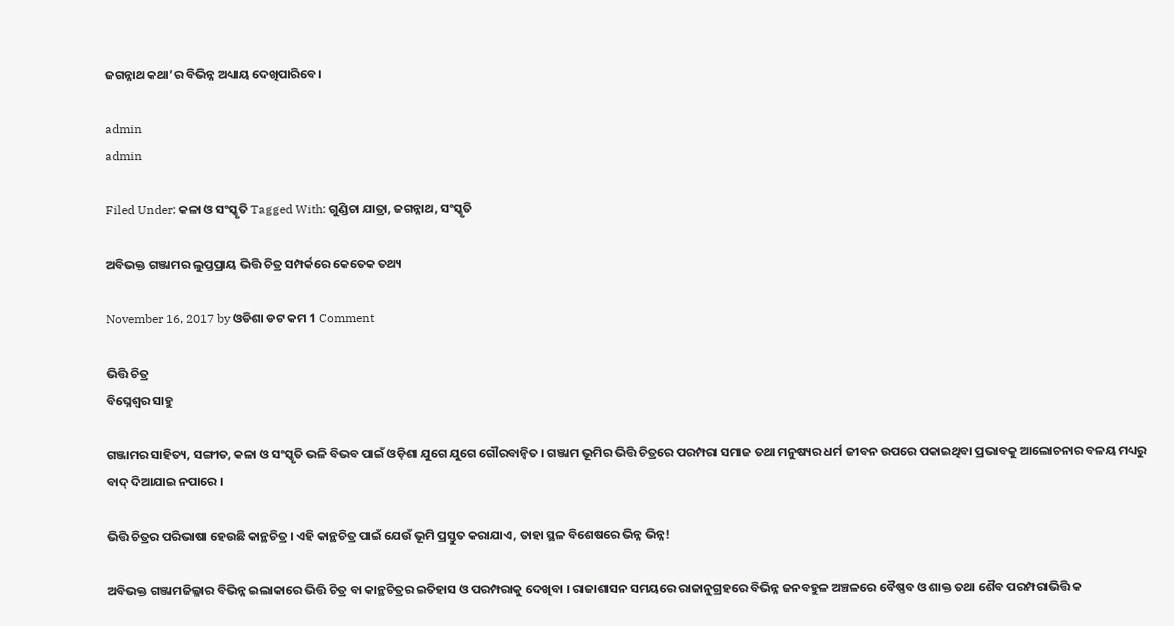ଜଗନ୍ନାଥ କଥା’ର ବିଭିନ୍ନ ଅଧ୍ୟାୟ ଦେଖିପାରିବେ।

admin
admin

Filed Under: କଳା ଓ ସଂସ୍କୃତି Tagged With: ଗୁଣ୍ଡିଚା ଯାତ୍ରା, ଜଗନ୍ନାଥ, ସଂସ୍କୃତି

ଅବିଭକ୍ତ ଗଞ୍ଜାମର ଲୁପ୍ତପ୍ରାୟ ଭିତ୍ତି ଚିତ୍ର ସମ୍ପର୍କରେ କେତେକ ତଥ୍ୟ

November 16, 2017 by ଓଡିଶା ଡଟ କମ 1 Comment

ଭିତ୍ତି ଚିତ୍ର
ବିଘ୍ନେଶ୍ୱର ସାହୁ

ଗଞ୍ଜାମର ସାହିତ୍ୟ, ସଙ୍ଗୀତ, କଳା ଓ ସଂସ୍କୃତି ଭଳି ବିଭବ ପାଇଁ ଓଡ଼ିଶା ଯୁଗେ ଯୁଗେ ଗୌରବାନ୍ୱିତ । ଗଞ୍ଜାମ ଭୂମିର ଭିତ୍ତି ଚିତ୍ରରେ ପରମ୍ପରା ସମାଜ ତଥା ମନୁଷ୍ୟର ଧର୍ମ ଜୀବନ ଉପରେ ପକାଇଥିବା ପ୍ରଭାବକୁ ଆଲୋଚନାର ବଳୟ ମଧ୍ୟରୁ ବାଦ୍ ଦିଆଯାଇ ନପାରେ ।

ଭିତ୍ତି ଚିତ୍ରର ପରିଭାଷା ହେଉଛି କାନ୍ଥଚିତ୍ର । ଏହି କାନ୍ଥଚିତ୍ର ପାଇଁ ଯେଉଁ ଭୂମି ପ୍ରସ୍ତୁତ କରାଯାଏ, ତାହା ସ୍ଥଳ ବିଶେଷରେ ଭିନ୍ନ ଭିନ୍ନ!

ଅବିଭକ୍ତ ଗଞ୍ଜାମଜିଲ୍ଳାର ବିଭିନ୍ନ ଇଲାକାରେ ଭିତ୍ତି ଚିତ୍ର ବା କାନ୍ଥଚିତ୍ରର ଇତିହାସ ଓ ପରମ୍ପରାକୁ ଦେଖିବା । ରାଜାଶାସନ ସମୟରେ ରାଜାନୁଗ୍ରହରେ ବିଭିନ୍ନ ଜନବହୁଳ ଅଞ୍ଚଳରେ ବୈଷ୍ଣବ ଓ ଶାକ୍ତ ତଥା ଶୈବ ପରମ୍ପରାଭିତ୍ତି କ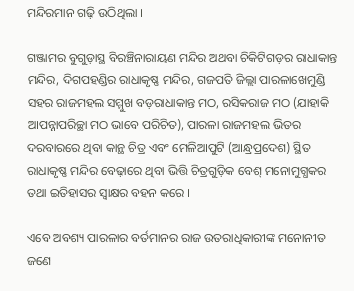ମନ୍ଦିରମାନ ଗଢ଼ି ଉଠିଥିଲା ।

ଗଞ୍ଜାମର ବୁଗୁଡ଼ାସ୍ଥ ବିରଞ୍ଚିନାରାୟଣ ମନ୍ଦିର ଅଥବା ଚିକିଟିଗଡ଼ର ରାଧାକାନ୍ତ ମନ୍ଦିର, ଦିଗପହଣ୍ଡିର ରାଧାକୃଷ୍ଣ ମନ୍ଦିର, ଗଜପତି ଜିଲ୍ଲା ପାରଳାଖେମୁଣ୍ଡି ସହର ରାଜମହଲ ସମ୍ମୁଖ ବଡ଼ରାଧାକାନ୍ତ ମଠ, ରସିକରାଜ ମଠ (ଯାହାକି ଆପନ୍ନାପରିଚ୍ଛା ମଠ ଭାବେ ପରିଚିତ), ପାରଳା ରାଜମହଲ ଭିତର ଦରବାରରେ ଥିବା କାନ୍ଥ ଚିତ୍ର ଏବଂ ମେଳିଆପୁଟି (ଆନ୍ଧ୍ରପ୍ରଦେଶ) ସ୍ଥିତ ରାଧାକୃଷ୍ଣ ମନ୍ଦିର ବେଢ଼ାରେ ଥିବା ଭିତ୍ତି ଚିତ୍ରଗୁଡ଼ିକ ବେଶ୍ ମନୋମୁଗ୍ଧକର ତଥା ଇତିହାସର ସ୍ୱାକ୍ଷର ବହନ କରେ ।

ଏବେ ଅବଶ୍ୟ ପାରଳାର ବର୍ତମାନର ରାଜ ଉତରାଧିକାରୀଙ୍କ ମନୋନୀତ ଜଣେ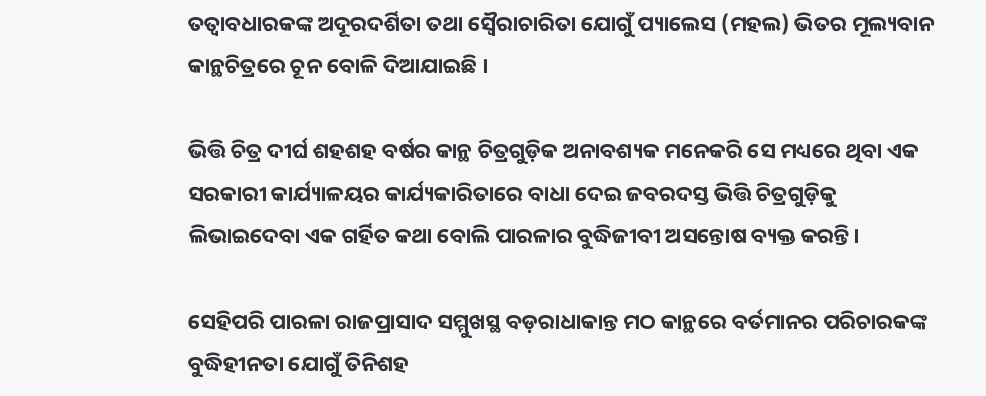ତତ୍ୱାବଧାରକଙ୍କ ଅଦୂରଦର୍ଶିତା ତଥା ସ୍ୱୈରାଚାରିତା ଯୋଗୁଁ ପ୍ୟାଲେସ (ମହଲ) ଭିତର ମୂଲ୍ୟବାନ କାନ୍ଥଚିତ୍ରରେ ଚୂନ ବୋଳି ଦିଆଯାଇଛି ।

ଭିତ୍ତି ଚିତ୍ର ଦୀର୍ଘ ଶହଶହ ବର୍ଷର କାନ୍ଥ ଚିତ୍ରଗୁଡ଼ିକ ଅନାବଶ୍ୟକ ମନେକରି ସେ ମଧ୍ୟରେ ଥିବା ଏକ ସରକାରୀ କାର୍ଯ୍ୟାଳୟର କାର୍ଯ୍ୟକାରିତାରେ ବାଧା ଦେଇ ଜବରଦସ୍ତ ଭିତ୍ତି ଚିତ୍ରଗୁଡ଼ିକୁ ଲିଭାଇଦେବା ଏକ ଗର୍ହିତ କଥା ବୋଲି ପାରଳାର ବୁଦ୍ଧିଜୀବୀ ଅସନ୍ତୋଷ ବ୍ୟକ୍ତ କରନ୍ତି।

ସେହିପରି ପାରଳା ରାଜପ୍ରାସାଦ ସମ୍ମୁଖସ୍ଥ ବଡ଼ରାଧାକାନ୍ତ ମଠ କାନ୍ଥରେ ବର୍ତମାନର ପରିଚାରକଙ୍କ ବୁଦ୍ଧିହୀନତା ଯୋଗୁଁ ତିନିଶହ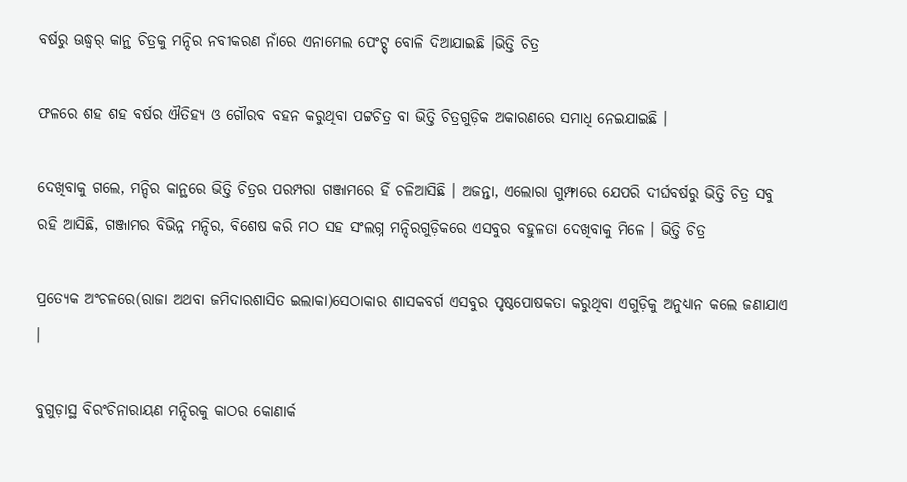ବର୍ଷରୁ ଊଦ୍ଧ୍ୱର୍ କାନ୍ଥ ଚିତ୍ରକୁ ମନ୍ଦିର ନବୀକରଣ ନାଁରେ ଏନାମେଲ ପେଂଟ୍ସ୍ ବୋଳି ଦିଆଯାଇଛି ।ଭିତ୍ତି ଚିତ୍ର

ଫଳରେ ଶହ ଶହ ବର୍ଷର ଐତିହ୍ୟ ଓ ଗୌରବ ବହନ କରୁଥିବା ପଟ୍ଟଚିତ୍ର ବା ଭିତ୍ତି ଚିତ୍ରଗୁଡ଼ିକ ଅକାରଣରେ ସମାଧି ନେଇଯାଇଛି ।

ଦେଖିବାକୁ ଗଲେ, ମନ୍ଦିର କାନ୍ଥରେ ଭିତ୍ତି ଚିତ୍ରର ପରମ୍ପରା ଗଞ୍ଜାମରେ ହିଁ ଚଳିଆସିଛି । ଅଜନ୍ତା, ଏଲୋରା ଗୁମ୍ଫାରେ ଯେପରି ଦୀର୍ଘବର୍ଷରୁ ଭିତ୍ତି ଚିତ୍ର ସବୁ ରହି ଆସିଛି, ଗଞ୍ଜାମର ବିଭିନ୍ନ ମନ୍ଦିର, ବିଶେଷ କରି ମଠ ସହ ସଂଲଗ୍ନ ମନ୍ଦିରଗୁଡ଼ିକରେ ଏସବୁର ବହୁଳତା ଦେଖିବାକୁ ମିଳେ । ଭିତ୍ତି ଚିତ୍ର

ପ୍ରତ୍ୟେକ ଅଂଚଳରେ(ରାଜା ଅଥବା ଜମିଦାରଶାସିତ ଇଲାକା)ସେଠାକାର ଶାସକବର୍ଗ ଏସବୁର ପୃଷ୍ଠପୋଷକତା କରୁଥିବା ଏଗୁଡ଼ିକୁ ଅନୁଧ୍ୟାନ କଲେ ଜଣାଯାଏ ।

ବୁଗୁଡ଼ାସ୍ଥ ବିରଂଚିନାରାୟଣ ମନ୍ଦିରକୁ କାଠର କୋଣାର୍କ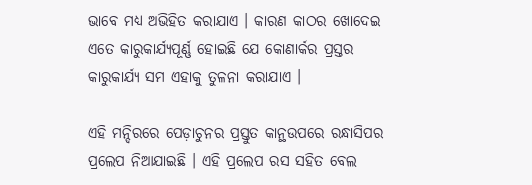ଭାବେ ମଧ୍ୟ ଅଭିହିତ କରାଯାଏ । କାରଣ କାଠର ଖୋଦେଇ ଏତେ କାରୁକାର୍ଯ୍ୟପୂର୍ଣ୍ଣ ହୋଇଛି ଯେ କୋଣାର୍କର ପ୍ରସ୍ତର କାରୁକାର୍ଯ୍ୟ ସମ ଏହାକୁ ତୁଳନା କରାଯାଏ ।

ଏହି ମନ୍ଦିରରେ ପେଡ଼ାଚୁନର ପ୍ରସ୍ତୁତ କାନ୍ଥଉପରେ ରନ୍ଧାସିପର ପ୍ରଲେପ ନିଆଯାଇଛି । ଏହି ପ୍ରଲେପ ରସ ସହିତ ବେଲ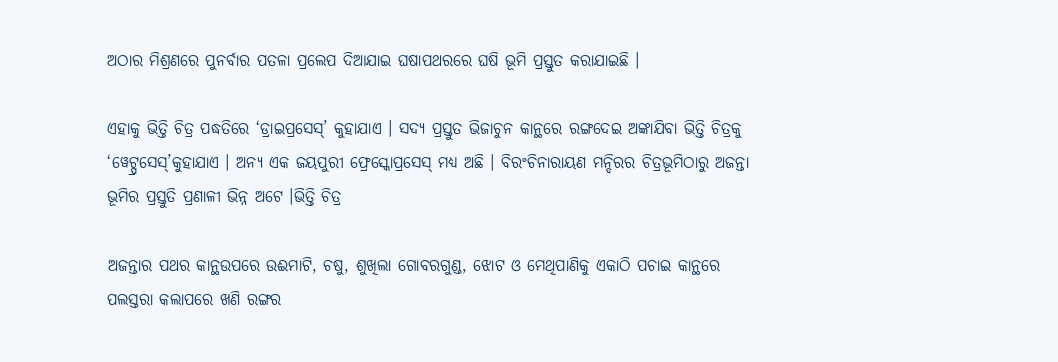ଅଠାର ମିଶ୍ରଣରେ ପୁନର୍ବାର ପତଳା ପ୍ରଲେପ ଦିଆଯାଇ ଘଷାପଥରରେ ଘଷି ଭୂମି ପ୍ରସ୍ତୁତ କରାଯାଇଛି ।

ଏହାକୁ ଭିତ୍ତି ଚିତ୍ର ପଦ୍ଧତିରେ ‘ଡ୍ରାଇପ୍ରସେସ୍’ କୁହାଯାଏ । ସଦ୍ୟ ପ୍ରସ୍ତୁତ ଭିଜାଚୁନ କାନ୍ଥରେ ରଙ୍ଗଦେଇ ଅଙ୍କାଯିବା ଭିତ୍ତି ଚିତ୍ରକୁ ‘ୱେଟ୍ପ୍ରସେସ୍’କୁହାଯାଏ । ଅନ୍ୟ ଏକ ଜୟପୁରୀ ଫ୍ରେସ୍କୋପ୍ରସେସ୍ ମଧ୍ୟ ଅଛି । ବିରଂଚିନାରାୟଣ ମନ୍ଦିରର ଚିତ୍ରଭୂମିଠାରୁ ଅଜନ୍ତା ଭୂମିର ପ୍ରସ୍ତୁତି ପ୍ରଣାଳୀ ଭିନ୍ନ ଅଟେ ।ଭିତ୍ତି ଚିତ୍ର

ଅଜନ୍ତାର ପଥର କାନ୍ଥଉପରେ ଉଈମାଟି, ଚଷୁ, ଶୁଖିଲା ଗୋବରଗୁଣ୍ଡ, ଝୋଟ ଓ ମେଥିପାଣିକୁ ଏକାଠି ପଚାଇ କାନ୍ଥରେ ପଲସ୍ତରା କଲାପରେ ଖଣି ରଙ୍ଗର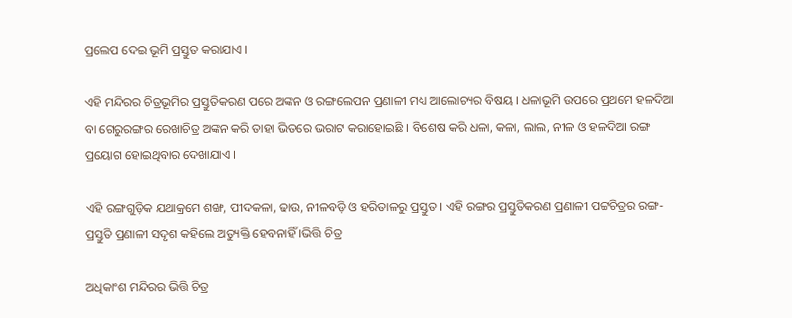ପ୍ରଲେପ ଦେଇ ଭୂମି ପ୍ରସ୍ତୁତ କରାଯାଏ ।

ଏହି ମନ୍ଦିରର ଚିତ୍ରଭୂମିର ପ୍ରସ୍ତୁତିକରଣ ପରେ ଅଙ୍କନ ଓ ରଙ୍ଗଲେପନ ପ୍ରଣାଳୀ ମଧ୍ୟ ଆଲୋଚ୍ୟର ବିଷୟ । ଧଳାଭୂମି ଉପରେ ପ୍ରଥମେ ହଳଦିଆ ବା ଗେରୁରଙ୍ଗର ରେଖାଚିତ୍ର ଅଙ୍କନ କରି ତାହା ଭିତରେ ଭରାଟ କରାହୋଇଛି । ବିଶେଷ କରି ଧଳା, କଳା, ଲାଲ, ନୀଳ ଓ ହଳଦିଆ ରଙ୍ଗ ପ୍ରୟୋଗ ହୋଇଥିବାର ଦେଖାଯାଏ ।

ଏହି ରଙ୍ଗଗୁଡ଼ିକ ଯଥାକ୍ରମେ ଶଙ୍ଖ, ପୀଦକଳା, ଢାଉ, ନୀଳବଡ଼ି ଓ ହରିତାଳରୁ ପ୍ରସ୍ତୁତ । ଏହି ରଙ୍ଗର ପ୍ରସ୍ତୁତିକରଣ ପ୍ରଣାଳୀ ପଟ୍ଟଚିତ୍ରର ରଙ୍ଗ-ପ୍ରସ୍ତୁତି ପ୍ରଣାଳୀ ସଦୃଶ କହିଲେ ଅତ୍ୟୁକ୍ତି ହେବନାହିଁ ।ଭିତ୍ତି ଚିତ୍ର

ଅଧିକାଂଶ ମନ୍ଦିରର ଭିତ୍ତି ଚିତ୍ର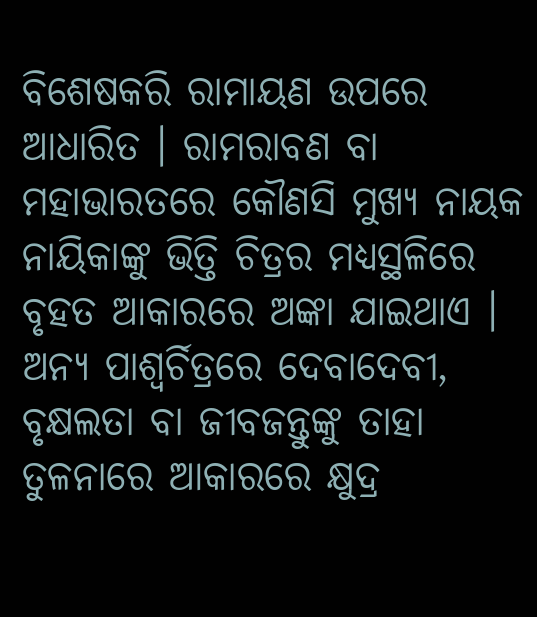ବିଶେଷକରି ରାମାୟଣ ଉପରେ ଆଧାରିତ । ରାମରାବଣ ବା ମହାଭାରତରେ କୌଣସି ମୁଖ୍ୟ ନାୟକ ନାୟିକାଙ୍କୁ ଭିତ୍ତି ଚିତ୍ରର ମଧ୍ୟସ୍ଥଳିରେ ବୃହତ ଆକାରରେ ଅଙ୍କା ଯାଇଥାଏ । ଅନ୍ୟ ପାଶ୍ୱର୍ଚିତ୍ରରେ ଦେବାଦେବୀ, ବୃକ୍ଷଲତା ବା ଜୀବଜନ୍ତୁଙ୍କୁ ତାହା ତୁଳନାରେ ଆକାରରେ କ୍ଷୁଦ୍ର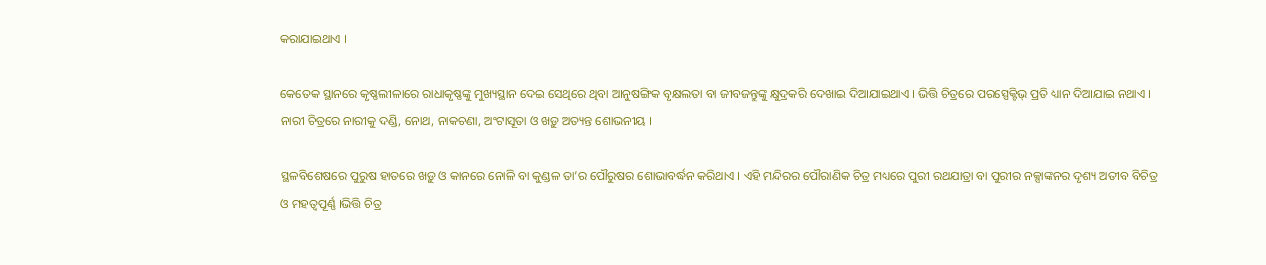କରାଯାଇଥାଏ ।

କେତେକ ସ୍ଥାନରେ କୃଷ୍ଣଲୀଳାରେ ରାଧାକୃଷ୍ଣଙ୍କୁ ମୁଖ୍ୟସ୍ଥାନ ଦେଇ ସେଥିରେ ଥିବା ଆନୁଷଙ୍ଗିକ ବୃକ୍ଷଲତା ବା ଜୀବଜନ୍ତୁଙ୍କୁ କ୍ଷୁଦ୍ରକରି ଦେଖାଇ ଦିଆଯାଇଥାଏ । ଭିତ୍ତି ଚିତ୍ରରେ ପରସ୍ପେକ୍ଟିଭ୍ ପ୍ରତି ଧ୍ୟାନ ଦିଆଯାଇ ନଥାଏ । ନାରୀ ଚିତ୍ରରେ ନାରୀକୁ ଦଣ୍ଡି, ନୋଥ, ନାକଚଣା, ଅଂଟାସୂତା ଓ ଖଡ଼ୁ ଅତ୍ୟନ୍ତ ଶୋଭନୀୟ ।

ସ୍ଥଳବିଶେଷରେ ପୁରୁଷ ହାତରେ ଖଡ଼ୁ ଓ କାନରେ ନୋଳି ବା କୁଣ୍ଡଳ ତା’ର ପୌରୁଷର ଶୋଭାବର୍ଦ୍ଧନ କରିଥାଏ । ଏହି ମନ୍ଦିରର ପୌରାଣିକ ଚିତ୍ର ମଧ୍ୟରେ ପୁରୀ ରଥଯାତ୍ରା ବା ପୁରୀର ନକ୍ସାଙ୍କନର ଦୃଶ୍ୟ ଅତୀବ ବିଚିତ୍ର ଓ ମହତ୍ୱପୂର୍ଣ୍ଣ ।ଭିତ୍ତି ଚିତ୍ର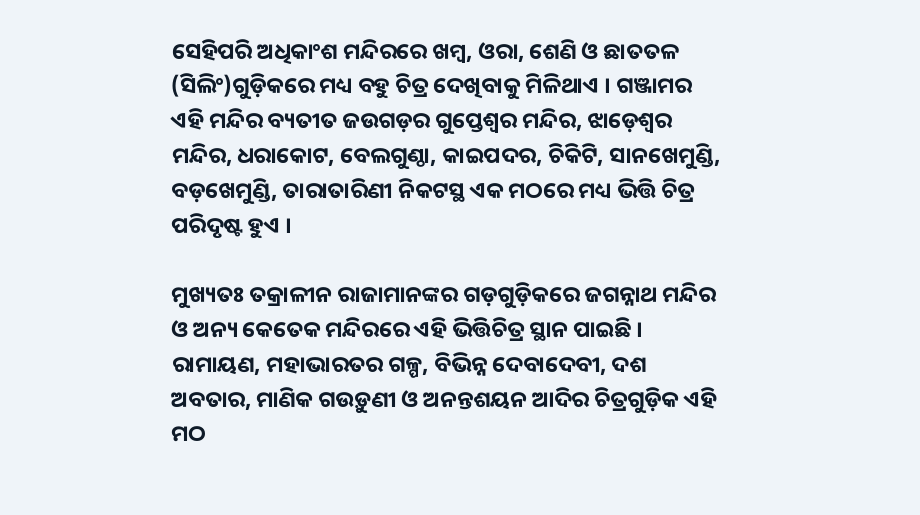ସେହିପରି ଅଧିକାଂଶ ମନ୍ଦିରରେ ଖମ୍ବ, ଓରା, ଶେଣି ଓ ଛାତତଳ (ସିଲିଂ)ଗୁଡ଼ିକରେ ମଧ୍ୟ ବହୁ ଚିତ୍ର ଦେଖିବାକୁ ମିଳିଥାଏ । ଗଞ୍ଜାମର ଏହି ମନ୍ଦିର ବ୍ୟତୀତ ଜଉଗଡ଼ର ଗୁପ୍ତେଶ୍ୱର ମନ୍ଦିର, ଝାଡ଼େଶ୍ୱର ମନ୍ଦିର, ଧରାକୋଟ, ବେଲଗୁଣ୍ଠା, କାଇପଦର, ଚିକିଟି, ସାନଖେମୁଣ୍ଡି, ବଡ଼ଖେମୁଣ୍ଡି, ତାରାତାରିଣୀ ନିକଟସ୍ଥ ଏକ ମଠରେ ମଧ୍ୟ ଭିତ୍ତି ଚିତ୍ର ପରିଦୃଷ୍ଟ ହୁଏ ।

ମୁଖ୍ୟତଃ ତକ୍ରାଳୀନ ରାଜାମାନଙ୍କର ଗଡ଼ଗୁଡ଼ିକରେ ଜଗନ୍ନାଥ ମନ୍ଦିର ଓ ଅନ୍ୟ କେତେକ ମନ୍ଦିରରେ ଏହି ଭିତ୍ତିଚିତ୍ର ସ୍ଥାନ ପାଇଛି । ରାମାୟଣ, ମହାଭାରତର ଗଳ୍ପ, ବିଭିନ୍ନ ଦେବାଦେବୀ, ଦଶ ଅବତାର, ମାଣିକ ଗଉଡ଼ୁଣୀ ଓ ଅନନ୍ତଶୟନ ଆଦିର ଚିତ୍ରଗୁଡ଼ିକ ଏହି ମଠ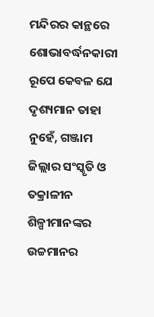ମନ୍ଦିରର କାନ୍ଥରେ ଶୋଭାବର୍ଦ୍ଧନକାରୀ ରୂପେ କେବଳ ଯେ ଦୃଶ୍ୟମାନ ତାହା ନୁହେଁ, ଗଞ୍ଜାମ ଜିଲ୍ଲାର ସଂସ୍କୃତି ଓ ତକ୍ରାଳୀନ ଶିଳ୍ପୀମାନଙ୍କର ଉଚ୍ଚମାନର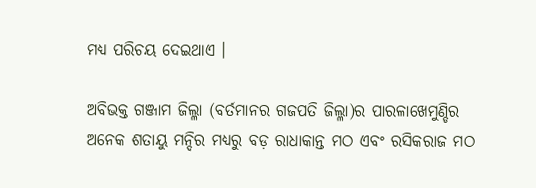ମଧ୍ୟ ପରିଚୟ ଦେଇଥାଏ ।

ଅବିଭକ୍ତ ଗଞ୍ଜାମ ଜିଲ୍ଳା (ବର୍ତମାନର ଗଜପତି ଜିଲ୍ଳା)ର ପାରଳାଖେମୁଣ୍ଡିର ଅନେକ ଶତାୟୁ ମନ୍ଦିର ମଧ୍ୟରୁ ବଡ଼ ରାଧାକାନ୍ତ ମଠ ଏବଂ ରସିକରାଜ ମଠ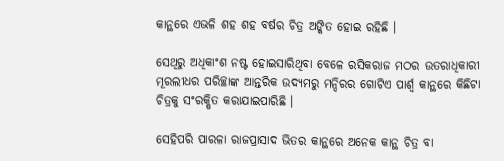କାନ୍ଥରେ ଏଭଳି ଶହ ଶହ ବର୍ଷର ଚିତ୍ର ଅଙ୍କିତ ହୋଇ ରହିଛି ।

ସେଥିରୁ ଅଧିକାଂଶ ନଷ୍ଟ ହୋଇସାରିଥିବା ବେଳେ ରସିକରାଜ ମଠର ଉତରାଧିକାରୀ ମୂରଲୀଧର ପରିଚ୍ଛାଙ୍କ ଆନ୍ତରିକ ଉଦ୍ୟମରୁ ମନ୍ଦିରର ଗୋଟିଏ ପାର୍ଶ୍ଵ କାନ୍ଥରେ କିଛିଟା ଚିତ୍ରକୁ ସଂରକ୍ଷିତ କରାଯାଇପାରିଛି ।

ସେହିପରି ପାରଳା ରାଜପ୍ରାସାଦ ଭିତର କାନ୍ଥରେ ଅନେକ କାନ୍ଥ ଚିତ୍ର ବା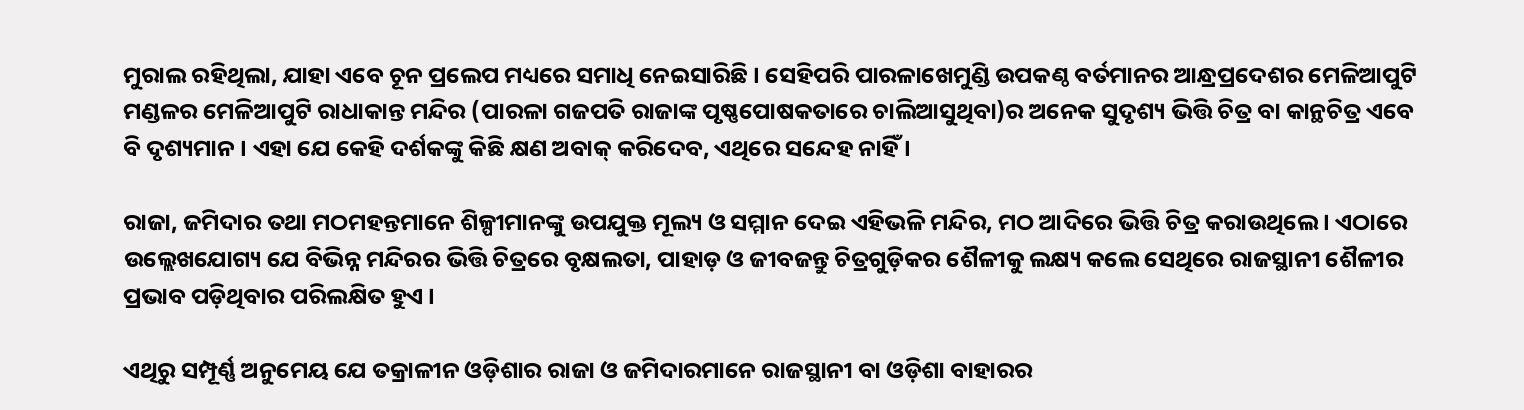ମୁରାଲ ରହିଥିଲା, ଯାହା ଏବେ ଚୂନ ପ୍ରଲେପ ମଧ୍ୟରେ ସମାଧି ନେଇସାରିଛି । ସେହିପରି ପାରଳାଖେମୁଣ୍ଡି ଉପକଣ୍ଠ ବର୍ତମାନର ଆନ୍ଧ୍ରପ୍ରଦେଶର ମେଳିଆପୁଟି ମଣ୍ଡଳର ମେଳିଆପୁଟି ରାଧାକାନ୍ତ ମନ୍ଦିର (ପାରଳା ଗଜପତି ରାଜାଙ୍କ ପୃଷ୍ଣପୋଷକତାରେ ଚାଲିଆସୁଥିବା)ର ଅନେକ ସୁଦୃଶ୍ୟ ଭିତ୍ତି ଚିତ୍ର ବା କାନ୍ଥଚିତ୍ର ଏବେ ବି ଦୃଶ୍ୟମାନ । ଏହା ଯେ କେହି ଦର୍ଶକଙ୍କୁ କିଛି କ୍ଷଣ ଅବାକ୍ କରିଦେବ, ଏଥିରେ ସନ୍ଦେହ ନାହିଁ ।

ରାଜା, ଜମିଦାର ତଥା ମଠମହନ୍ତମାନେ ଶିଳ୍ପୀମାନଙ୍କୁ ଉପଯୁକ୍ତ ମୂଲ୍ୟ ଓ ସମ୍ମାନ ଦେଇ ଏହିଭଳି ମନ୍ଦିର, ମଠ ଆଦିରେ ଭିତ୍ତି ଚିତ୍ର କରାଉଥିଲେ । ଏଠାରେ ଉଲ୍ଲେଖଯୋଗ୍ୟ ଯେ ବିଭିନ୍ନ ମନ୍ଦିରର ଭିତ୍ତି ଚିତ୍ରରେ ବୃକ୍ଷଲତା, ପାହାଡ଼ ଓ ଜୀବଜନ୍ତୁ ଚିତ୍ରଗୁଡ଼ିକର ଶୈଳୀକୁ ଲକ୍ଷ୍ୟ କଲେ ସେଥିରେ ରାଜସ୍ଥାନୀ ଶୈଳୀର ପ୍ରଭାବ ପଡ଼ିଥିବାର ପରିଲକ୍ଷିତ ହୁଏ ।

ଏଥିରୁ ସମ୍ପୂର୍ଣ୍ଣ ଅନୁମେୟ ଯେ ତକ୍ରାଳୀନ ଓଡ଼ିଶାର ରାଜା ଓ ଜମିଦାରମାନେ ରାଜସ୍ଥାନୀ ବା ଓଡ଼ିଶା ବାହାରର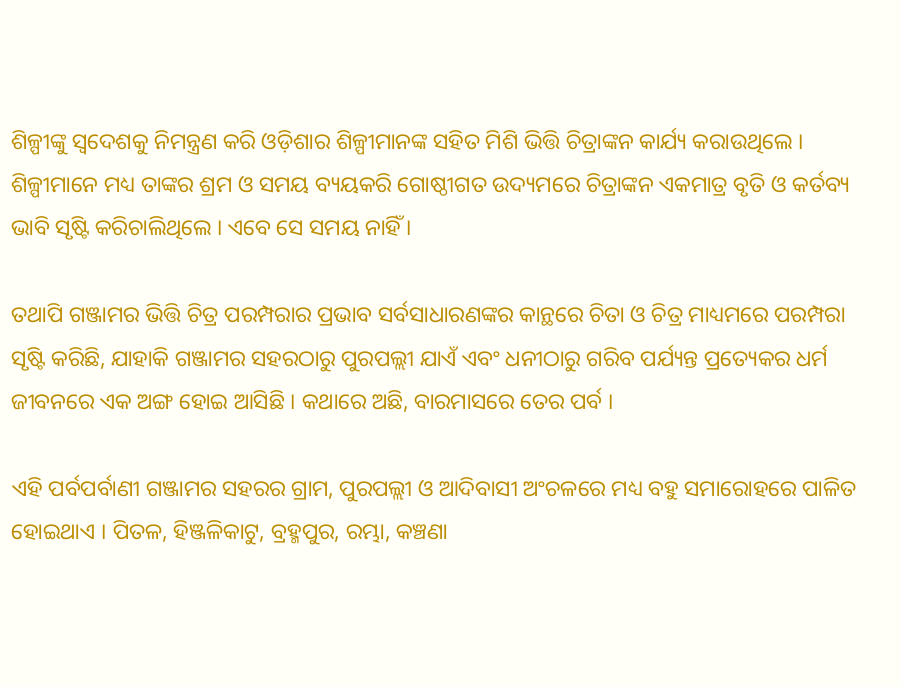ଶିଳ୍ପୀଙ୍କୁ ସ୍ୱଦେଶକୁ ନିମନ୍ତ୍ରଣ କରି ଓଡ଼ିଶାର ଶିଳ୍ପୀମାନଙ୍କ ସହିତ ମିଶି ଭିତ୍ତି ଚିତ୍ରାଙ୍କନ କାର୍ଯ୍ୟ କରାଉଥିଲେ । ଶିଳ୍ପୀମାନେ ମଧ୍ୟ ତାଙ୍କର ଶ୍ରମ ଓ ସମୟ ବ୍ୟୟକରି ଗୋଷ୍ଠୀଗତ ଉଦ୍ୟମରେ ଚିତ୍ରାଙ୍କନ ଏକମାତ୍ର ବୃତି ଓ କର୍ତବ୍ୟ ଭାବି ସୃଷ୍ଟି କରିଚାଲିଥିଲେ । ଏବେ ସେ ସମୟ ନାହିଁ ।

ତଥାପି ଗଞ୍ଜାମର ଭିତ୍ତି ଚିତ୍ର ପରମ୍ପରାର ପ୍ରଭାବ ସର୍ବସାଧାରଣଙ୍କର କାନ୍ଥରେ ଚିତା ଓ ଚିତ୍ର ମାଧ୍ୟମରେ ପରମ୍ପରା ସୃଷ୍ଟି କରିଛି, ଯାହାକି ଗଞ୍ଜାମର ସହରଠାରୁ ପୁରପଲ୍ଲୀ ଯାଏଁ ଏବଂ ଧନୀଠାରୁ ଗରିବ ପର୍ଯ୍ୟନ୍ତ ପ୍ରତ୍ୟେକର ଧର୍ମ ଜୀବନରେ ଏକ ଅଙ୍ଗ ହୋଇ ଆସିଛି । କଥାରେ ଅଛି, ବାରମାସରେ ତେର ପର୍ବ ।

ଏହି ପର୍ବପର୍ବାଣୀ ଗଞ୍ଜାମର ସହରର ଗ୍ରାମ, ପୁରପଲ୍ଲୀ ଓ ଆଦିବାସୀ ଅଂଚଳରେ ମଧ୍ୟ ବହୁ ସମାରୋହରେ ପାଳିତ ହୋଇଥାଏ । ପିତଳ, ହିଞ୍ଜଳିକାଟୁ, ବ୍ରହ୍ମପୁର, ରମ୍ଭା, କଞ୍ଚଣା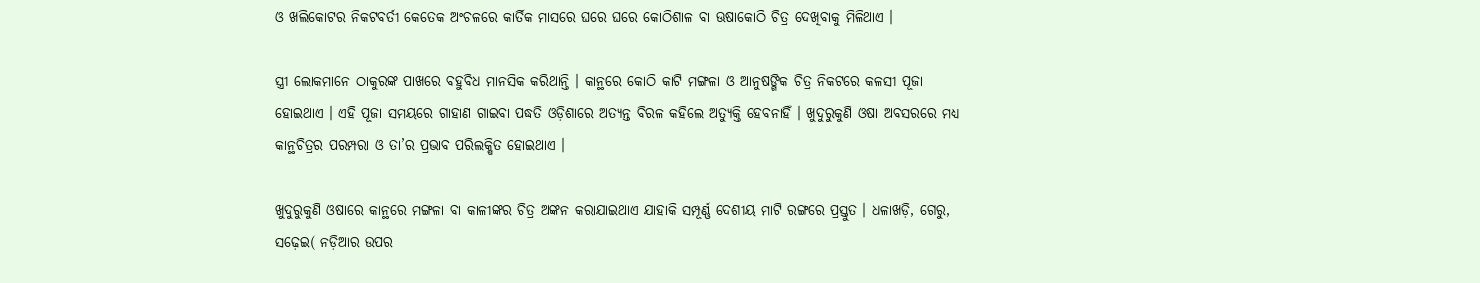ଓ ଖଲିକୋଟର ନିକଟବର୍ତୀ କେତେକ ଅଂଚଳରେ କାର୍ତିକ ମାସରେ ଘରେ ଘରେ କୋଠିଶାଳ ବା ଊଷାକୋଠି ଚିତ୍ର ଦେଖିବାକୁ ମିଳିଥାଏ ।

ସ୍ତ୍ରୀ ଲୋକମାନେ ଠାକୁରଙ୍କ ପାଖରେ ବହୁବିଧ ମାନସିକ କରିଥାନ୍ତି । କାନ୍ଥରେ କୋଠି କାଟି ମଙ୍ଗଳା ଓ ଆନୁଷଙ୍ଗିକ ଚିତ୍ର ନିକଟରେ କଳସୀ ପୂଜା ହୋଇଥାଏ । ଏହି ପୂଜା ସମୟରେ ଗାହାଣ ଗାଇବା ପଦ୍ଧତି ଓଡ଼ିଶାରେ ଅତ୍ୟନ୍ତ ବିରଳ କହିଲେ ଅତ୍ୟୁକ୍ତି ହେବନାହିଁ । ଖୁଦୁରୁକୁଣି ଓଷା ଅବସରରେ ମଧ୍ୟ କାନ୍ଥଚିତ୍ରର ପରମ୍ପରା ଓ ତା’ର ପ୍ରଭାବ ପରିଲକ୍ଷିତ ହୋଇଥାଏ ।

ଖୁଦୁରୁକୁଣି ଓଷାରେ କାନ୍ଥରେ ମଙ୍ଗଳା ବା କାଳୀଙ୍କର ଚିତ୍ର ଅଙ୍କନ କରାଯାଇଥାଏ ଯାହାକି ସମ୍ପୂର୍ଣ୍ଣ ଦେଶୀୟ ମାଟି ରଙ୍ଗରେ ପ୍ରସ୍ତୁତ । ଧଳାଖଡ଼ି, ଗେରୁ, ସଢ଼େଇ( ନଡ଼ିଆର ଉପର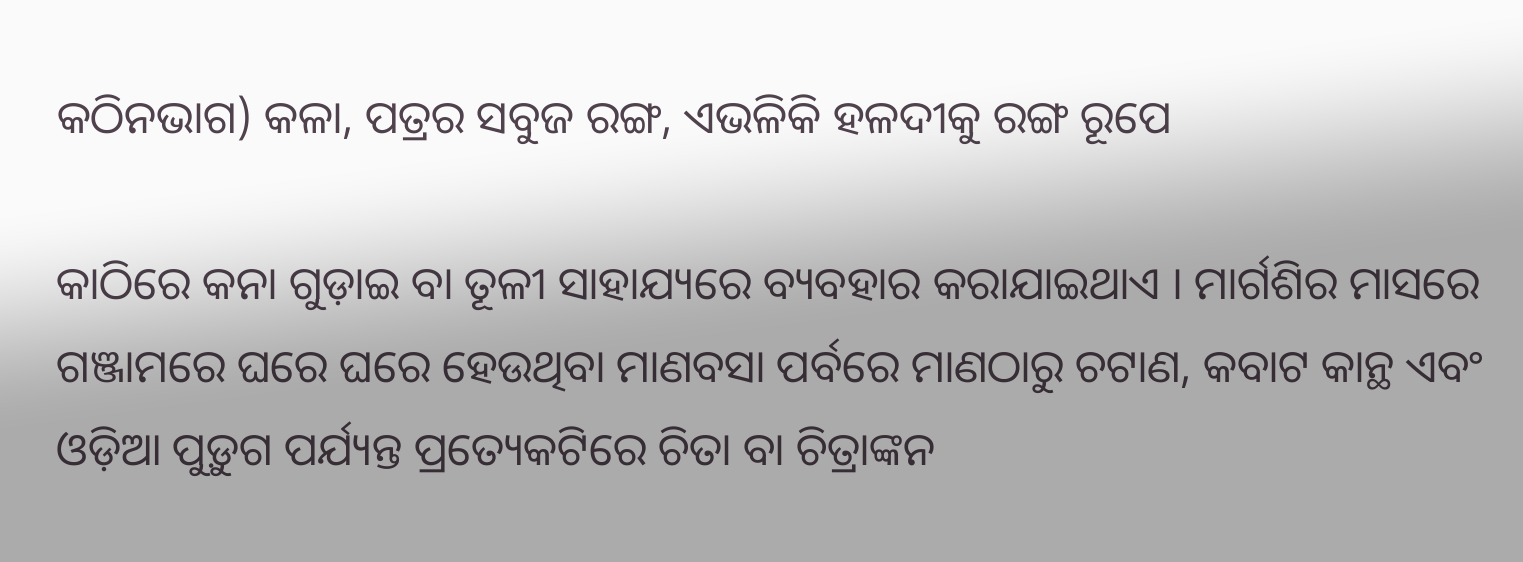କଠିନଭାଗ) କଳା, ପତ୍ରର ସବୁଜ ରଙ୍ଗ, ଏଭଳିକି ହଳଦୀକୁ ରଙ୍ଗ ରୂପେ

କାଠିରେ କନା ଗୁଡ଼ାଇ ବା ତୂଳୀ ସାହାଯ୍ୟରେ ବ୍ୟବହାର କରାଯାଇଥାଏ । ମାର୍ଗଶିର ମାସରେ ଗଞ୍ଜାମରେ ଘରେ ଘରେ ହେଉଥିବା ମାଣବସା ପର୍ବରେ ମାଣଠାରୁ ଚଟାଣ, କବାଟ କାନ୍ଥ ଏବଂ ଓଡ଼ିଆ ପୁଡ଼ୁଗ ପର୍ଯ୍ୟନ୍ତ ପ୍ରତ୍ୟେକଟିରେ ଚିତା ବା ଚିତ୍ରାଙ୍କନ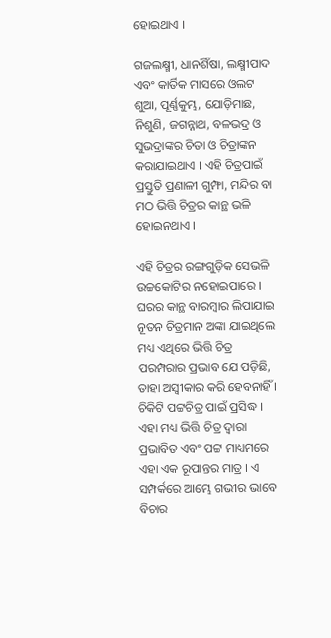ହୋଇଥାଏ ।

ଗଜଲକ୍ଷ୍ମୀ, ଧାନଶିଁଷା, ଲକ୍ଷ୍ମୀପାଦ ଏବଂ କାର୍ତିକ ମାସରେ ଓଲଟ ଶୁଆ, ପୂର୍ଣ୍ଣକୁମ୍ଭ, ଯୋଡ଼ିମାଛ, ନିଶୁଣି, ଜଗନ୍ନାଥ, ବଳଭଦ୍ର ଓ ସୁଭଦ୍ରାଙ୍କର ଚିତା ଓ ଚିତ୍ରାଙ୍କନ କରାଯାଇଥାଏ । ଏହି ଚିତ୍ରପାଇଁ ପ୍ରସ୍ତୁତି ପ୍ରଣାଳୀ ଗୁମ୍ଫା, ମନ୍ଦିର ବା ମଠ ଭିତ୍ତି ଚିତ୍ରର କାନ୍ଥ ଭଳି ହୋଇନଥାଏ ।

ଏହି ଚିତ୍ରର ରଙ୍ଗଗୁଡ଼ିକ ସେଭଳି ଉଚ୍ଚକୋଟିର ନହୋଇପାରେ । ଘରର କାନ୍ଥ ବାରମ୍ବାର ଲିପାଯାଇ ନୂତନ ଚିତ୍ରମାନ ଅଙ୍କା ଯାଇଥିଲେ ମଧ୍ୟ ଏଥିରେ ଭିତ୍ତି ଚିତ୍ର ପରମ୍ପରାର ପ୍ରଭାବ ଯେ ପଡ଼ିଛି, ତାହା ଅସ୍ୱୀକାର କରି ହେବନାହିଁ । ଚିକିଟି ପଟ୍ଟଚିତ୍ର ପାଇଁ ପ୍ରସିଦ୍ଧ ।
ଏହା ମଧ୍ୟ ଭିତ୍ତି ଚିତ୍ର ଦ୍ୱାରା ପ୍ରଭାବିତ ଏବଂ ପଟ୍ଟ ମାଧ୍ୟମରେ ଏହା ଏକ ରୂପାନ୍ତର ମାତ୍ର । ଏ ସମ୍ପର୍କରେ ଆମ୍ଭେ ଗଭୀର ଭାବେ ବିଚାର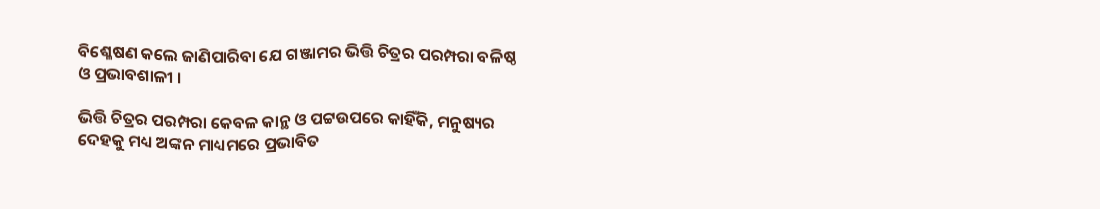ବିଶ୍ଳେଷଣ କଲେ ଜାଣିପାରିବା ଯେ ଗଞ୍ଜାମର ଭିତ୍ତି ଚିତ୍ରର ପରମ୍ପରା ବଳିଷ୍ଠ ଓ ପ୍ରଭାବଶାଳୀ ।

ଭିତ୍ତି ଚିତ୍ରର ପରମ୍ପରା କେବଳ କାନ୍ଥ ଓ ପଟ୍ଟଉପରେ କାହିଁକି, ମନୁଷ୍ୟର ଦେହକୁ ମଧ୍ୟ ଅଙ୍କନ ମାଧ୍ୟମରେ ପ୍ରଭାବିତ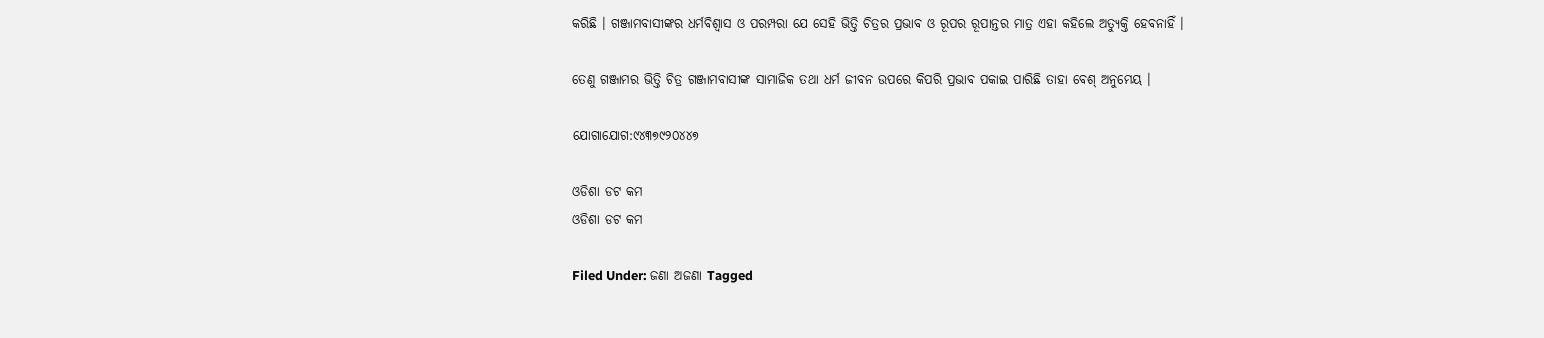କରିଛି । ଗଞ୍ଜାମବାସୀଙ୍କର ଧର୍ମବିଶ୍ୱାସ ଓ ପରମ୍ପରା ଯେ ସେହି ଭିତ୍ତି ଚିତ୍ରର ପ୍ରଭାବ ଓ ରୂପର ରୂପାନ୍ତର ମାତ୍ର ଏହା କହିଲେ ଅତ୍ୟୁକ୍ତି ହେବନାହିଁ ।

ତେଣୁ ଗଞ୍ଜାମର ଭିତ୍ତି ଚିତ୍ର ଗଞ୍ଜାମବାସୀଙ୍କ ସାମାଜିକ ତଥା ଧର୍ମ ଜୀବନ ଉପରେ କିପରି ପ୍ରଭାବ ପକାଇ ପାରିଛି ତାହା ବେଶ୍ ଅନୁମେୟ ।

ଯୋଗାଯୋଗ:୯୪୩୭୯୨୦୪୪୭

ଓଡିଶା ଡଟ କମ
ଓଡିଶା ଡଟ କମ

Filed Under: ଜଣା ଅଜଣା Tagged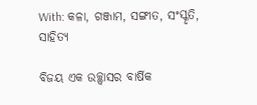With: କଳା, ଗଞ୍ଜାମ, ସଙ୍ଗୀତ, ସଂସ୍କୃତି, ସାହିତ୍ୟ

ବିଜୟ ଏକ ଉଚ୍ଛ୍ଵାସର ବାର୍ଷିକ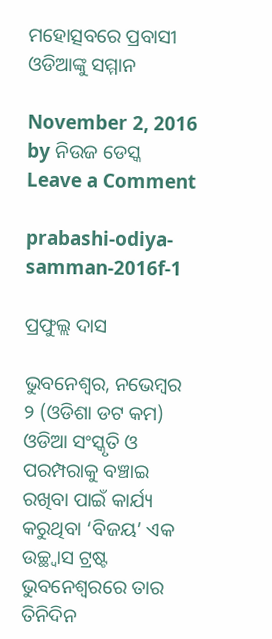ମହୋତ୍ସବରେ ପ୍ରବାସୀ ଓଡିଆଙ୍କୁ ସମ୍ମାନ

November 2, 2016 by ନିଉଜ ଡେସ୍କ Leave a Comment

prabashi-odiya-samman-2016f-1

ପ୍ରଫୁଲ୍ଲ ଦାସ

ଭୁବନେଶ୍ଵର, ନଭେମ୍ବର ୨ (ଓଡିଶା ଡଟ କମ) ଓଡିଆ ସଂସ୍କୃତି ଓ ପରମ୍ପରାକୁ ବଞ୍ଚାଇ ରଖିବା ପାଇଁ କାର୍ଯ୍ୟ କରୁଥିବା ‘ବିଜୟ’ ଏକ ଉଚ୍ଛ୍ଵାସ ଟ୍ରଷ୍ଟ ଭୁବନେଶ୍ବରରେ ତାର ତିନିଦିନ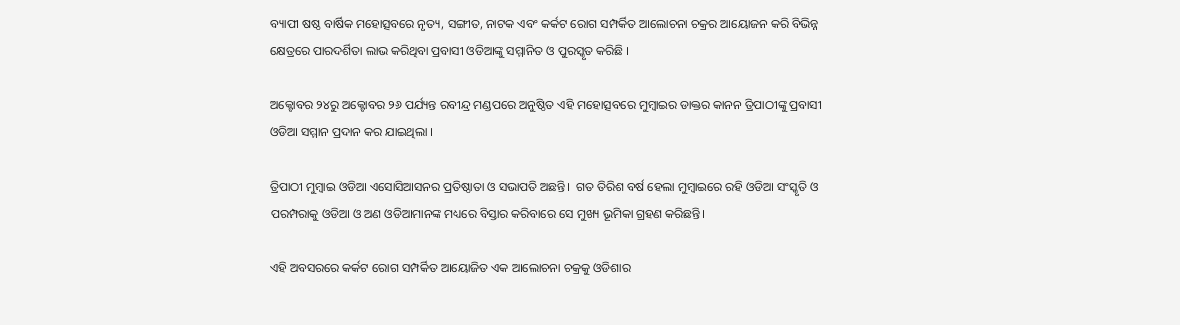ବ୍ୟାପୀ ଷଷ୍ଠ ବାର୍ଷିକ ମହୋତ୍ସବରେ ନୃତ୍ୟ, ସଙ୍ଗୀତ, ନାଟକ ଏବଂ କର୍କଟ ରୋଗ ସମ୍ପର୍କିତ ଆଲୋଚନା ଚକ୍ରର ଆୟୋଜନ କରି ବିଭିନ୍ନ କ୍ଷେତ୍ରରେ ପାରଦର୍ଶିତା ଲାଭ କରିଥିବା ପ୍ରବାସୀ ଓଡିଆଙ୍କୁ ସମ୍ମାନିତ ଓ ପୁରସ୍କୃତ କରିଛି ।

ଅକ୍ଟୋବର ୨୪ରୁ ଅକ୍ଟୋବର ୨୬ ପର୍ଯ୍ୟନ୍ତ ରବୀନ୍ଦ୍ର ମଣ୍ଡପରେ ଅନୁଷ୍ଠିତ ଏହି ମହୋତ୍ସବରେ ମୁମ୍ବାଇର ଡାକ୍ତର କାନନ ତ୍ରିପାଠୀଙ୍କୁ ପ୍ରବାସୀ ଓଡିଆ ସମ୍ମାନ ପ୍ରଦାନ କର ଯାଇଥିଲା ।

ତ୍ରିପାଠୀ ମୁମ୍ବାଇ ଓଡିଆ ଏସୋସିଆସନର ପ୍ରତିଷ୍ଠାତା ଓ ସଭାପତି ଅଛନ୍ତି।  ଗତ ତିରିଶ ବର୍ଷ ହେଲା ମୁମ୍ବାଇରେ ରହି ଓଡିଆ ସଂସ୍କୃତି ଓ ପରମ୍ପରାକୁ ଓଡିଆ ଓ ଅଣ ଓଡିଆମାନଙ୍କ ମଧ୍ୟରେ ବିସ୍ତାର କରିବାରେ ସେ ମୁଖ୍ୟ ଭୂମିକା ଗ୍ରହଣ କରିଛନ୍ତି।

ଏହି ଅବସରରେ କର୍କଟ ରୋଗ ସମ୍ପର୍କିତ ଆୟୋଜିତ ଏକ ଆଲୋଚନା ଚକ୍ରକୁ ଓଡିଶାର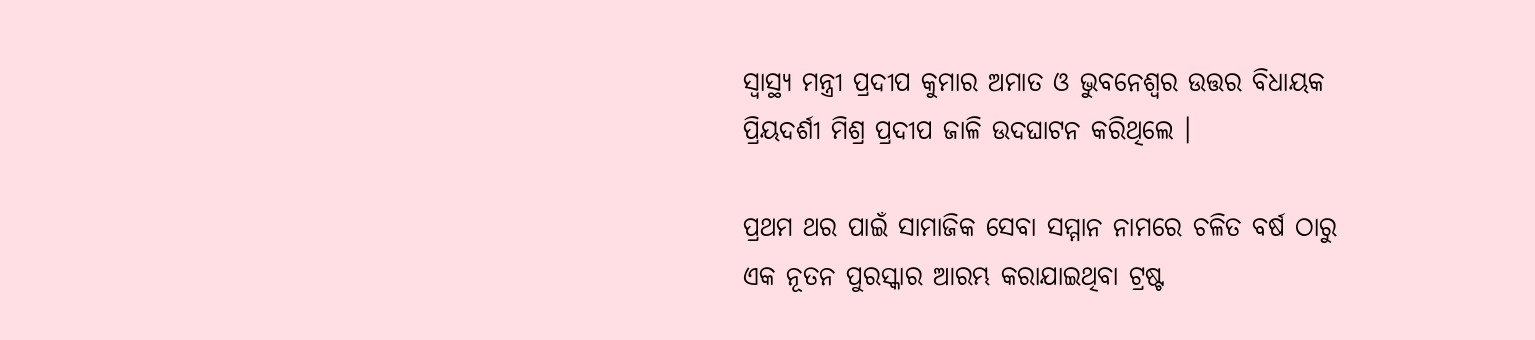ସ୍ୱାସ୍ଥ୍ୟ ମନ୍ତ୍ରୀ ପ୍ରଦୀପ କୁମାର ଅମାତ ଓ ଭୁବନେଶ୍ବର ଉତ୍ତର ବିଧାୟକ ପ୍ରିୟଦର୍ଶୀ ମିଶ୍ର ପ୍ରଦୀପ ଜାଳି ଉଦଘାଟନ କରିଥିଲେ ।

ପ୍ରଥମ ଥର ପାଇଁ ସାମାଜିକ ସେବା ସମ୍ମାନ ନାମରେ ଚଳିତ ବର୍ଷ ଠାରୁ ଏକ ନୂତନ ପୁରସ୍କାର ଆରମ୍ଭ କରାଯାଇଥିବା ଟ୍ରଷ୍ଟ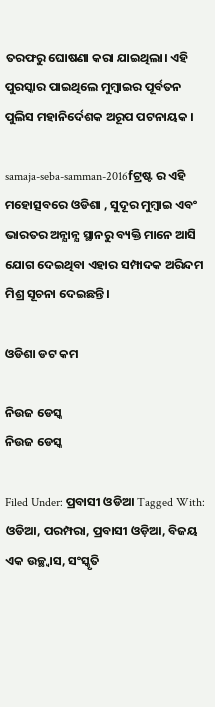ତରଫରୁ ଘୋଷଣା କରା ଯାଇଥିଲା। ଏହି ପୁରସ୍କାର ପାଇଥିଲେ ମୁମ୍ବାଇର ପୂର୍ବତନ ପୁଲିସ ମହାନିର୍ଦେଶକ ଅରୂପ ପଟନାୟକ ।

samaja-seba-samman-2016fଟ୍ରଷ୍ଟ ର ଏହି ମହୋତ୍ସବରେ ଓଡିଶା , ସୁଦୂର ମୁମ୍ବାଇ ଏବଂ ଭାରତର ଅନ୍ଯାନ୍ଯ ସ୍ଥାନରୁ ବ୍ୟକ୍ତି ମାନେ ଆସି ଯୋଗ ଦେଇଥିବା ଏହାର ସମ୍ପାଦକ ଅରିନ୍ଦମ ମିଶ୍ର ସୂଚନା ଦେଇଛନ୍ତି।

ଓଡିଶା ଡଟ କମ

ନିଉଜ ଡେସ୍କ
ନିଉଜ ଡେସ୍କ

Filed Under: ପ୍ରବାସୀ ଓଡିଆ Tagged With: ଓଡିଆ, ପରମ୍ପରା, ପ୍ରବାସୀ ଓଡ଼ିଆ, ବିଜୟ ଏକ ଉଚ୍ଛ୍ଵାସ, ସଂସ୍କୃତି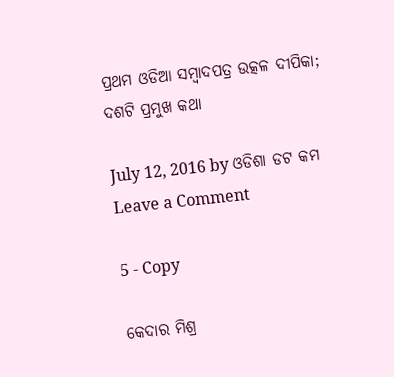ପ୍ରଥମ ଓଡିଆ ସମ୍ବାଦପତ୍ର ଉତ୍କଳ ଦୀପିକା; ଦଶଟି ପ୍ରମୁଖ କଥା

July 12, 2016 by ଓଡିଶା ଡଟ କମ Leave a Comment

5 - Copy

କେଦାର ମିଶ୍ର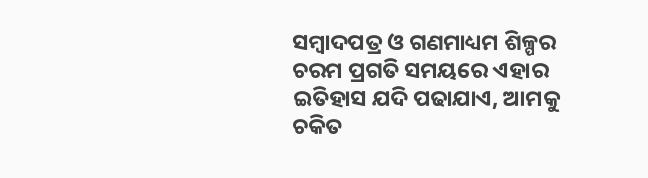ସମ୍ବାଦପତ୍ର ଓ ଗଣମାଧ୍ୟମ ଶିଳ୍ପର ଚରମ ପ୍ରଗତି ସମୟରେ ଏହାର ଇତିହାସ ଯଦି ପଢାଯାଏ, ଆମକୁ ଚକିତ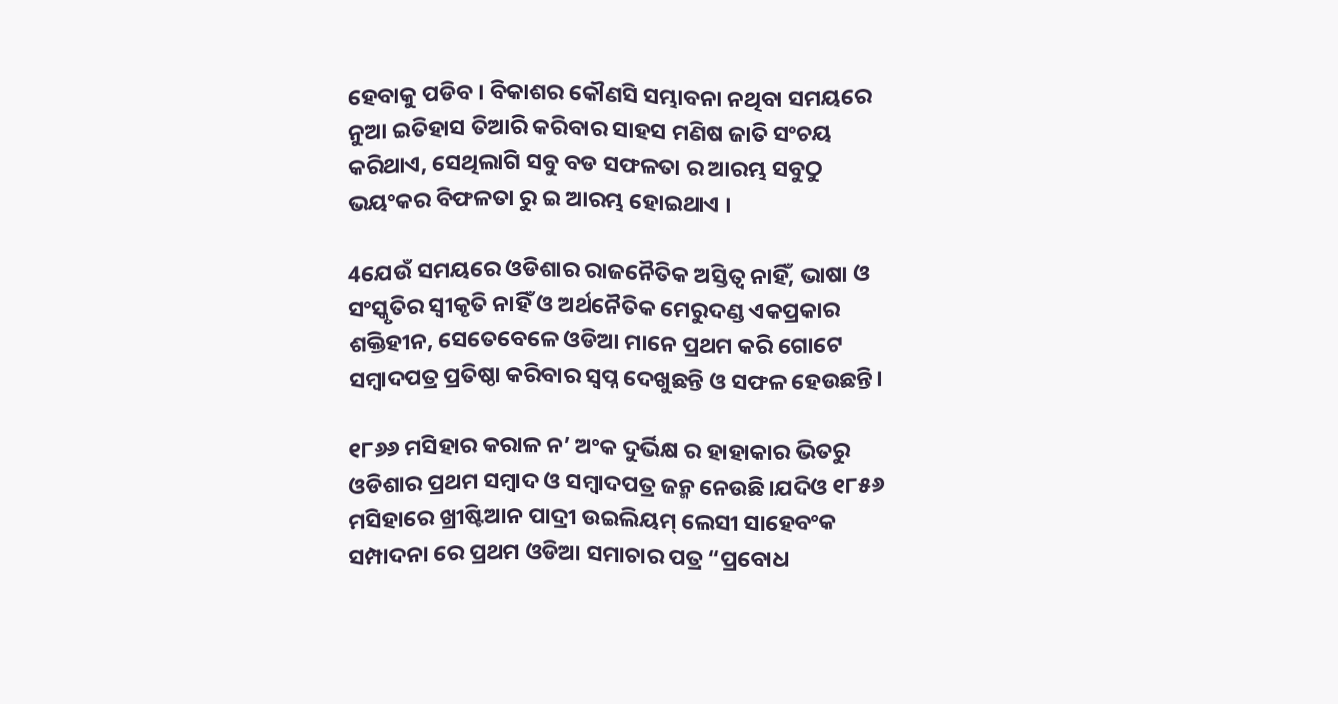ହେବାକୁ ପଡିବ । ବିକାଶର କୌଣସି ସମ୍ଭାବନା ନଥିବା ସମୟରେ ନୁଆ ଇତିହାସ ତିଆରି କରିବାର ସାହସ ମଣିଷ ଜାତି ସଂଚୟ କରିଥାଏ, ସେଥିଲାଗି ସବୁ ବଡ ସଫଳତା ର ଆରମ୍ଭ ସବୁଠୁ ଭୟଂକର ବିଫଳତା ରୁ ଇ ଆରମ୍ଭ ହୋଇଥାଏ ।

4ଯେଉଁ ସମୟରେ ଓଡିଶାର ରାଜନୈତିକ ଅସ୍ତିତ୍ଵ ନାହିଁ, ଭାଷା ଓ ସଂସ୍କୃତିର ସ୍ଵୀକୃତି ନାହିଁ ଓ ଅର୍ଥନୈତିକ ମେରୁଦଣ୍ଡ ଏକପ୍ରକାର ଶକ୍ତିହୀନ, ସେତେବେଳେ ଓଡିଆ ମାନେ ପ୍ରଥମ କରି ଗୋଟେ ସମ୍ବାଦପତ୍ର ପ୍ରତିଷ୍ଠା କରିବାର ସ୍ଵପ୍ନ ଦେଖୁଛନ୍ତି ଓ ସଫଳ ହେଉଛନ୍ତି।

୧୮୬୬ ମସିହାର କରାଳ ନ’ ଅଂକ ଦୁର୍ଭିକ୍ଷ ର ହାହାକାର ଭିତରୁ ଓଡିଶାର ପ୍ରଥମ ସମ୍ବାଦ ଓ ସମ୍ବାଦପତ୍ର ଜନ୍ମ ନେଉଛି।ଯଦିଓ ୧୮୫୬ ମସିହାରେ ଖ୍ରୀଷ୍ଟିଆନ ପାଦ୍ରୀ ଉଇଲିୟମ୍ ଲେସୀ ସାହେବଂକ ସମ୍ପାଦନା ରେ ପ୍ରଥମ ଓଡିଆ ସମାଚାର ପତ୍ର “ପ୍ରବୋଧ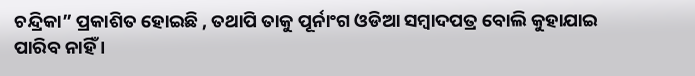ଚନ୍ଦ୍ରିକା” ପ୍ରକାଶିତ ହୋଇଛି , ତଥାପି ତାକୁ ପୂର୍ନାଂଗ ଓଡିଆ ସମ୍ବାଦପତ୍ର ବୋଲି କୁହାଯାଇ ପାରିବ ନାହିଁ ।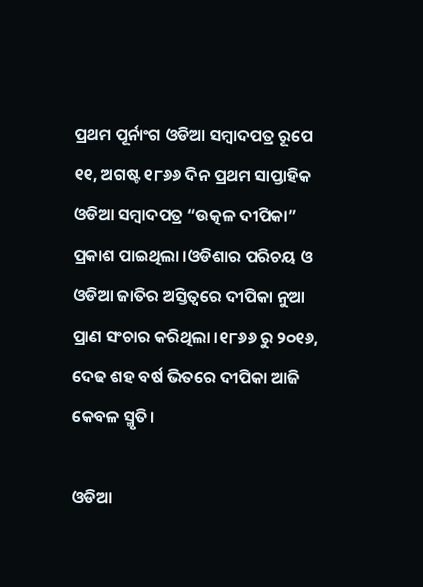ପ୍ରଥମ ପୂର୍ନାଂଗ ଓଡିଆ ସମ୍ବାଦପତ୍ର ରୂପେ ୧୧, ଅଗଷ୍ଟ ୧୮୬୬ ଦିନ ପ୍ରଥମ ସାପ୍ତାହିକ ଓଡିଆ ସମ୍ବାଦପତ୍ର “ଉତ୍କଳ ଦୀପିକା” ପ୍ରକାଶ ପାଇଥିଲା ।ଓଡିଶାର ପରିଚୟ ଓ ଓଡିଆ ଜାତିର ଅସ୍ତିତ୍ଵରେ ଦୀପିକା ନୁଆ ପ୍ରାଣ ସଂଚାର କରିଥିଲା ।୧୮୬୬ ରୁ ୨୦୧୬, ଦେଢ ଶହ ବର୍ଷ ଭିତରେ ଦୀପିକା ଆଜି କେବଳ ସ୍ମୃତି।

ଓଡିଆ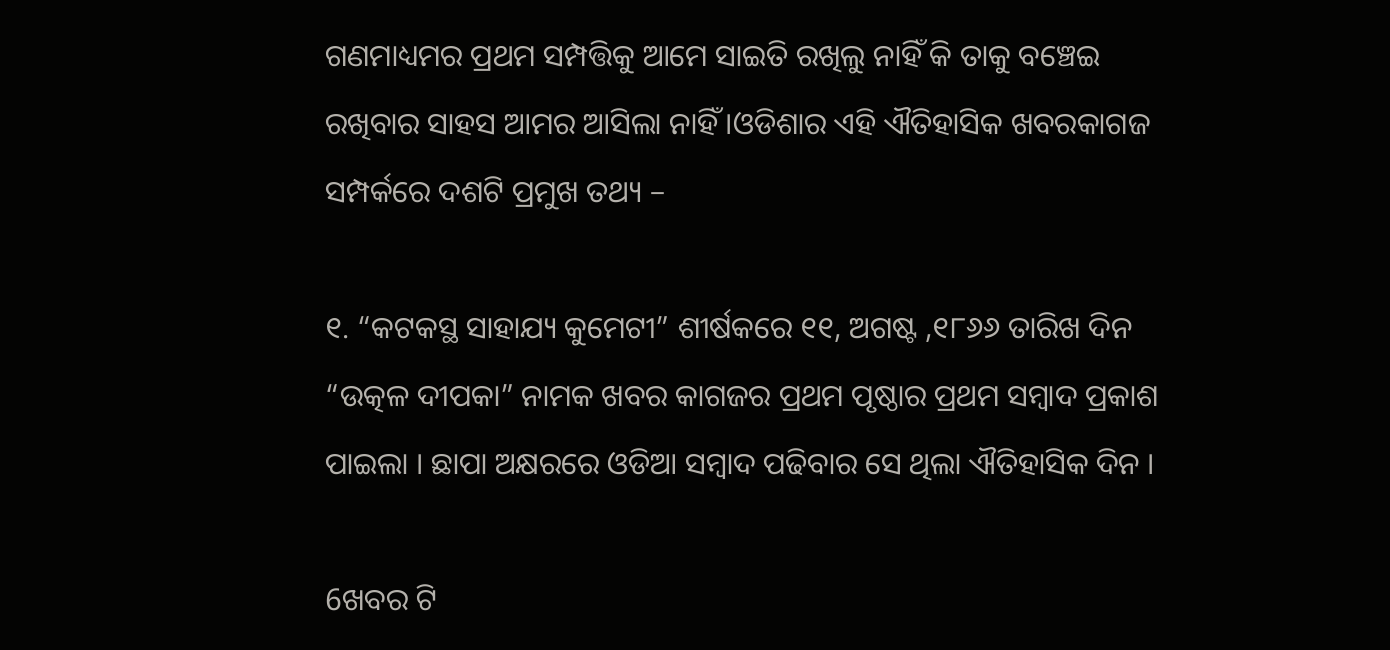ଗଣମାଧ୍ୟମର ପ୍ରଥମ ସମ୍ପତ୍ତିକୁ ଆମେ ସାଇତି ରଖିଲୁ ନାହିଁ କି ତାକୁ ବଞ୍ଚେଇ ରଖିବାର ସାହସ ଆମର ଆସିଲା ନାହିଁ ।ଓଡିଶାର ଏହି ଐତିହାସିକ ଖବରକାଗଜ ସମ୍ପର୍କରେ ଦଶଟି ପ୍ରମୁଖ ତଥ୍ୟ –

୧. “କଟକସ୍ଥ ସାହାଯ୍ୟ କୁମେଟୀ” ଶୀର୍ଷକରେ ୧୧, ଅଗଷ୍ଟ ,୧୮୬୬ ତାରିଖ ଦିନ “ଉତ୍କଳ ଦୀପକା” ନାମକ ଖବର କାଗଜର ପ୍ରଥମ ପୃଷ୍ଠାର ପ୍ରଥମ ସମ୍ବାଦ ପ୍ରକାଶ ପାଇଲା । ଛାପା ଅକ୍ଷରରେ ଓଡିଆ ସମ୍ବାଦ ପଢିବାର ସେ ଥିଲା ଐତିହାସିକ ଦିନ ।

6ଖବର ଟି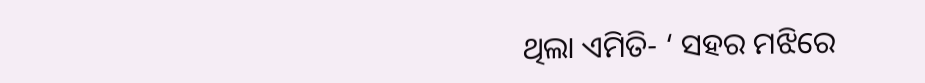ଥିଲା ଏମିତି- ‘ ସହର ମଝିରେ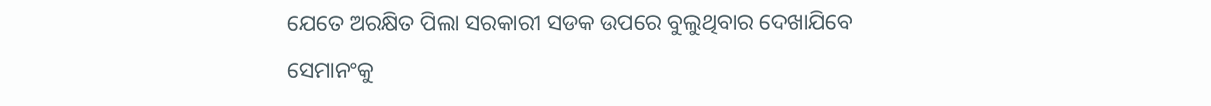ଯେତେ ଅରକ୍ଷିତ ପିଲା ସରକାରୀ ସଡକ ଉପରେ ବୁଲୁଥିବାର ଦେଖାଯିବେ ସେମାନଂକୁ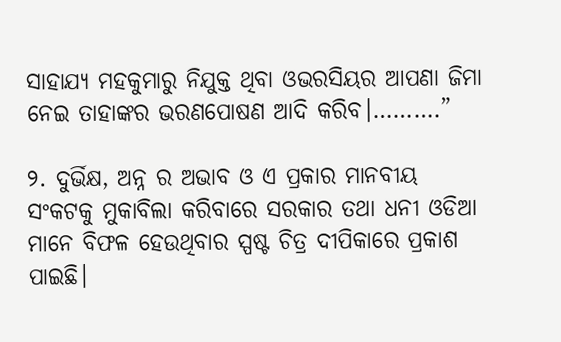ସାହାଯ୍ୟ ମହକୁମାରୁ ନିଯୁକ୍ତ ଥିବା ଓଭରସିୟର ଆପଣା ଜିମା ନେଇ ତାହାଙ୍କର ଭରଣପୋଷଣ ଆଦି କରିବ।……….”

୨. ଦୁର୍ଭିକ୍ଷ, ଅନ୍ନ ର ଅଭାବ ଓ ଏ ପ୍ରକାର ମାନବୀୟ ସଂକଟକୁ ମୁକାବିଲା କରିବାରେ ସରକାର ତଥା ଧନୀ ଓଡିଆ ମାନେ ବିଫଳ ହେଉଥିବାର ସ୍ପଷ୍ଟ ଚିତ୍ର ଦୀପିକାରେ ପ୍ରକାଶ ପାଇଛି।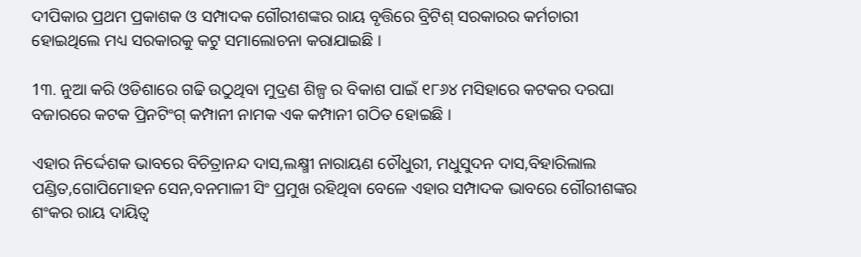ଦୀପିକାର ପ୍ରଥମ ପ୍ରକାଶକ ଓ ସମ୍ପାଦକ ଗୌରୀଶଙ୍କର ରାୟ ବୃତ୍ତିରେ ବ୍ରିଟିଶ୍ ସରକାରର କର୍ମଚାରୀ ହୋଇଥିଲେ ମଧ୍ୟ ସରକାରକୁ କଟୁ ସମାଲୋଚନା କରାଯାଇଛି ।

1୩. ନୁଆ କରି ଓଡିଶାରେ ଗଢି ଉଠୁଥିବା ମୁଦ୍ରଣ ଶିଳ୍ପ ର ବିକାଶ ପାଇଁ ୧୮୬୪ ମସିହାରେ କଟକର ଦରଘା ବଜାରରେ କଟକ ପ୍ରିନଟିଂଗ୍ କମ୍ପାନୀ ନାମକ ଏକ କମ୍ପାନୀ ଗଠିତ ହୋଇଛି ।

ଏହାର ନିର୍ଦ୍ଦେଶକ ଭାବରେ ବିଚିତ୍ରାନନ୍ଦ ଦାସ,ଲକ୍ଷ୍ମୀ ନାରାୟଣ ଚୌଧୁରୀ, ମଧୁସୁଦନ ଦାସ,ବିହାରିଲାଲ ପଣ୍ଡିତ,ଗୋପିମୋହନ ସେନ,ବନମାଳୀ ସିଂ ପ୍ରମୁଖ ରହିଥିବା ବେଳେ ଏହାର ସମ୍ପାଦକ ଭାବରେ ଗୌରୀଶଙ୍କର ଶଂକର ରାୟ ଦାୟିତ୍ଵ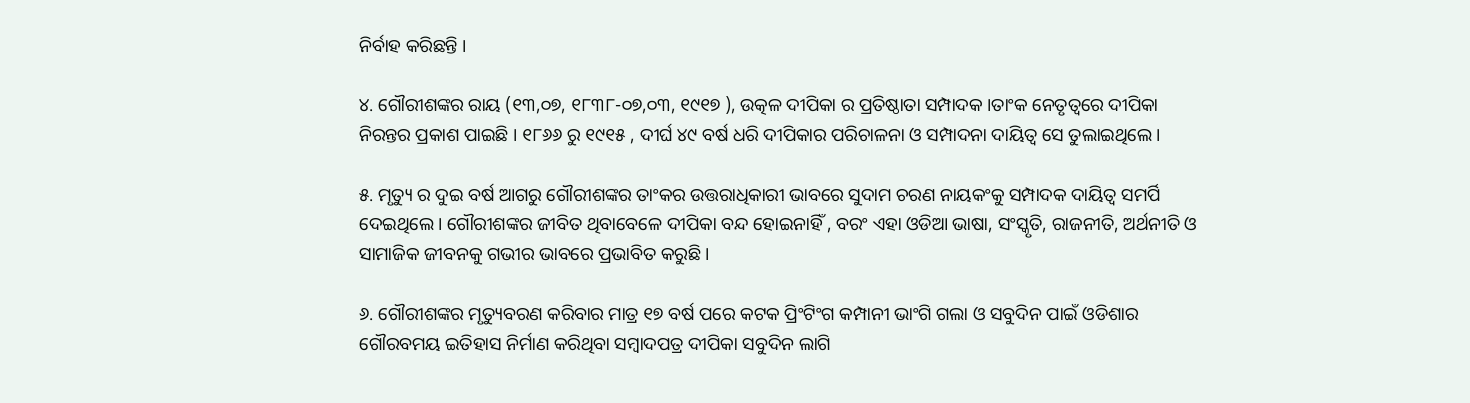ନିର୍ବାହ କରିଛନ୍ତି ।

୪. ଗୌରୀଶଙ୍କର ରାୟ (୧୩,୦୭, ୧୮୩୮-୦୭,୦୩, ୧୯୧୭ ), ଉତ୍କଳ ଦୀପିକା ର ପ୍ରତିଷ୍ଠାତା ସମ୍ପାଦକ ।ତାଂକ ନେତୃତ୍ଵରେ ଦୀପିକା ନିରନ୍ତର ପ୍ରକାଶ ପାଇଛି । ୧୮୬୬ ରୁ ୧୯୧୫ , ଦୀର୍ଘ ୪୯ ବର୍ଷ ଧରି ଦୀପିକାର ପରିଚାଳନା ଓ ସମ୍ପାଦନା ଦାୟିତ୍ଵ ସେ ତୁଲାଇଥିଲେ।

୫. ମୃତ୍ୟୁ ର ଦୁଇ ବର୍ଷ ଆଗରୁ ଗୌରୀଶଙ୍କର ତାଂକର ଉତ୍ତରାଧିକାରୀ ଭାବରେ ସୁଦାମ ଚରଣ ନାୟକଂକୁ ସମ୍ପାଦକ ଦାୟିତ୍ଵ ସମର୍ପି ଦେଇଥିଲେ। ଗୌରୀଶଙ୍କର ଜୀବିତ ଥିବାବେଳେ ଦୀପିକା ବନ୍ଦ ହୋଇନାହିଁ , ବରଂ ଏହା ଓଡିଆ ଭାଷା, ସଂସ୍କୃତି, ରାଜନୀତି, ଅର୍ଥନୀତି ଓ ସାମାଜିକ ଜୀବନକୁ ଗଭୀର ଭାବରେ ପ୍ରଭାବିତ କରୁଛି ।

୬. ଗୌରୀଶଙ୍କର ମୃତ୍ୟୁବରଣ କରିବାର ମାତ୍ର ୧୭ ବର୍ଷ ପରେ କଟକ ପ୍ରିଂଟିଂଗ କମ୍ପାନୀ ଭାଂଗି ଗଲା ଓ ସବୁଦିନ ପାଇଁ ଓଡିଶାର ଗୌରବମୟ ଇତିହାସ ନିର୍ମାଣ କରିଥିବା ସମ୍ବାଦପତ୍ର ଦୀପିକା ସବୁଦିନ ଲାଗି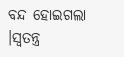ବନ୍ଦ ହୋଇଗଲା ।ସ୍ବତନ୍ତ୍ର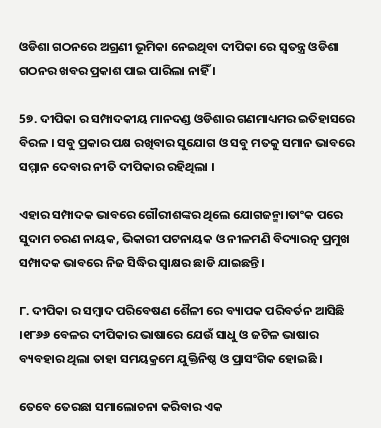ଓଡିଶା ଗଠନରେ ଅଗ୍ରଣୀ ଭୂମିକା ନେଇଥିବା ଦୀପିକା ରେ ସ୍ଵତନ୍ତ୍ର ଓଡିଶା ଗଠନର ଖବର ପ୍ରକାଶ ପାଇ ପାରିଲା ନାହିଁ ।

5୭. ଦୀପିକା ର ସମ୍ପାଦକୀୟ ମାନଦଣ୍ଡ ଓଡିଶାର ଗଣମାଧ୍ୟମର ଇତିହାସରେ ବିରଳ । ସବୁ ପ୍ରକାର ପକ୍ଷ ରଖିବାର ସୁଯୋଗ ଓ ସବୁ ମତକୁ ସମାନ ଭାବରେ ସମ୍ମାନ ଦେବାର ନୀତି ଦୀପିକାର ରହିଥିଲା ।

ଏହାର ସମ୍ପାଦକ ଭାବରେ ଗୌରୀଶଙ୍କର ଥିଲେ ଯୋଗଜନ୍ମା।ତାଂକ ପରେ ସୁଦାମ ଚରଣ ନାୟକ, ଭିକାରୀ ପଟନାୟକ ଓ ନୀଳମଣି ବିଦ୍ୟାରତ୍ନ ପ୍ରମୁଖ ସମ୍ପାଦକ ଭାବରେ ନିଜ ସିଦ୍ଧିର ସ୍ଵାକ୍ଷର ଛାଡି ଯାଇଛନ୍ତି।

୮. ଦୀପିକା ର ସମ୍ବାଦ ପରିବେଷଣ ଶୈଳୀ ରେ ବ୍ୟାପକ ପରିବର୍ତନ ଆସିଛି ।୧୮୬୬ ବେଳର ଦୀପିକାର ଭାଷାରେ ଯେଉଁ ସାଧୁ ଓ ଜଟିଳ ଭାଷାର ବ୍ୟବହାର ଥିଲା ତାହା ସମୟକ୍ରମେ ଯୁକ୍ତିନିଷ୍ଠ ଓ ପ୍ରାସଂଗିକ ହୋଇଛି ।

ତେବେ ତେରଛା ସମାଲୋଚନା କରିବାର ଏକ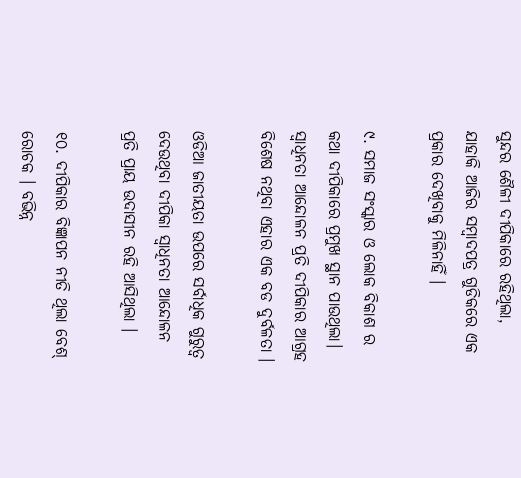ସୁନ୍ଦର ଶୈଳୀ ଦୀପିକାରେ ରହିଥିଲା, ଯାହାକି ଆଜିର ସମ୍ବାଦପତ୍ର ଗୁଡିକରେ ଏକ ପ୍ରକାର ଦେଖିବାକୁ ମିଳିନାହିଁ ।

୯. ସମାଜ ସଂସ୍କାର ଓ ଲୋକ ବିକାଶ ର କଥା ଦୀପିକାରେ ପ୍ରମୁଖ ସ୍ଥାନ ପାଉଥିଲା। ସ୍ଵାଧିନତା ଆନ୍ଦୋଳନ ପ୍ରତି ଦୀପିକାର ଆଗ୍ରହ ବିଶେଷ ନଥିବା ଏହାର ଏକ ବଡ ଦୁର୍ବଳତା ।

ଓଡିଆ ଜାତୀୟତା ଉପରେ ସର୍ବାଧିକ ଗୁରୁତ୍ଵ ଦେଉଥିବା ଦୀପିକା ସ୍ଵାଧିନତା ଆନ୍ଦୋଳନ ପ୍ରତି ପ୍ରାୟ ଉଦାସୀନ ରହି ଆସିଥିଲା ।

୧୦. ଦୀପିକାର ବିଜ୍ଞାପନ ନୀତି ଥିଲା ବେଶ୍ ରୋଚକ । ବଭିନ୍ନ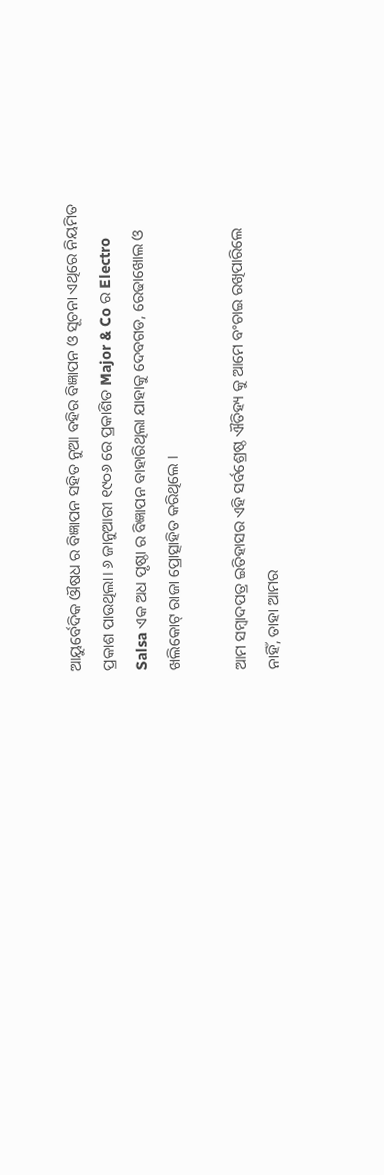ଆୟୁର୍ବେଦିକ ଔଷଧ ର ବିଜ୍ଞାପନ ସହିତ ନୁଆ ବହିର ବିଜ୍ଞାପନ ଓ ସୂଚନା ଏଥିରେ ନିୟମିତ ପ୍ରକାଶ ପାଉଥିଲା। ୬ ଜାନୁଆରୀ ୧୯୦୬ ରେ ପ୍ରକାଶିତ Major & Co ର Electro Salsa ଏକ ଅଧ ପୃଷ୍ଠା ର ବିଜ୍ଞାପନ ବାହାରିଥିଲା ଯାହାକୁ ଦେବଗଡ, ରେଢାଖୋଲ ଓ ଖଲିକୋଟ୍ ରାଜା ପ୍ରୋତ୍ସାହିତ କରିଥିଲେ ।

ଆମ ସମ୍ବାଦପତ୍ର ଇତିହାସର ଏହି ସର୍ବଶ୍ରେଷ୍ଠ ଐତିହ୍ୟ କୁ ଆମେ ବଂଚାଇ ରଖିପାରିଲେ ନାହିଁ, ତାହା ଆମର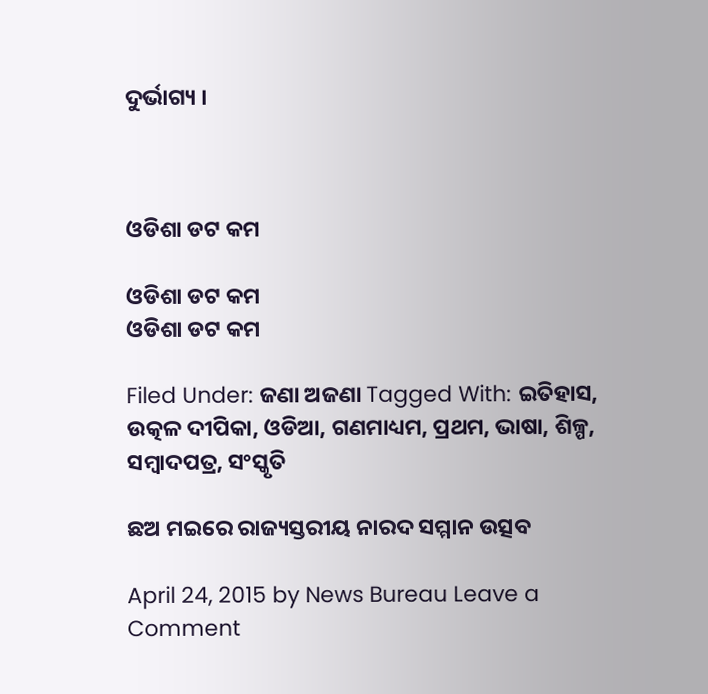ଦୁର୍ଭାଗ୍ୟ ।



ଓଡିଶା ଡଟ କମ

ଓଡିଶା ଡଟ କମ
ଓଡିଶା ଡଟ କମ

Filed Under: ଜଣା ଅଜଣା Tagged With: ଇତିହାସ, ଉତ୍କଳ ଦୀପିକା, ଓଡିଆ, ଗଣମାଧ୍ୟମ, ପ୍ରଥମ, ଭାଷା, ଶିଳ୍ପ, ସମ୍ବାଦପତ୍ର, ସଂସ୍କୃତି

ଛଅ ମଇରେ ରାଜ୍ୟସ୍ତରୀୟ ନାରଦ ସମ୍ମାନ ଉତ୍ସବ

April 24, 2015 by News Bureau Leave a Comment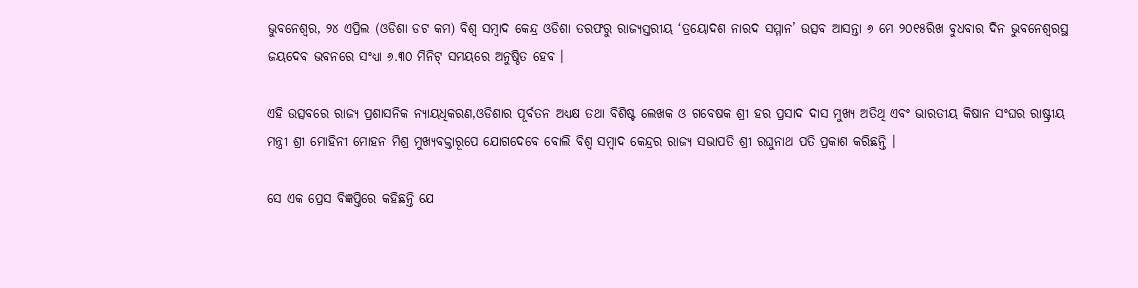ଭୁବନେଶ୍ୱର, ୨୪ ଏପ୍ରିଲ (ଓଡିଶା ଡଟ କମ) ବିଶ୍ୱ ସମ୍ବାଦ କେନ୍ଦ୍ର ଓଡିଶା ତରଫରୁ ରାଜ୍ୟସ୍ତରୀୟ ‘ତ୍ରୟୋଦଶ ନାରଦ ସମ୍ମାନ’ ଉତ୍ସବ ଆସନ୍ତା ୬ ମେ ୨୦୧୫ରିଖ ବୁଧବାର ଦିନ ଭୁବନେଶ୍ୱରସ୍ଥ ଜୟଦେବ ଭବନରେ ସଂଧ୍ୟା ୬.୩୦ ମିନିଟ୍ ସମୟରେ ଅନୁଷ୍ଠିତ ହେବ ।

ଏହି ଉତ୍ସବରେ ରାଜ୍ୟ ପ୍ରଶାସନିକ ନ୍ୟାୟଧିକରଣ,ଓଡିଶାର ପୂର୍ବତନ ଅଧ୍ୟକ୍ଷ ତଥା ବିଶିଷ୍ଟ ଲେଖକ ଓ ଗବେଷକ ଶ୍ରୀ ହର ପ୍ରସାଦ ଦାସ ମୁଖ୍ୟ ଅତିଥି ଏବଂ ଭାରତୀୟ କିଷାନ ସଂଘର ରାଷ୍ଟ୍ରୀୟ ମନ୍ତ୍ରୀ ଶ୍ରୀ ମୋହିନୀ ମୋହନ ମିଶ୍ର ମୁଖ୍ୟବକ୍ତାରୂପେ ଯୋଗଦେବେ ବୋଲି ବିଶ୍ୱ ସମ୍ବାଦ କେନ୍ଦ୍ରର ରାଜ୍ୟ ସଭାପତି ଶ୍ରୀ ରଘୁନାଥ ପତି ପ୍ରକାଶ କରିଛନ୍ତି ।

ସେ ଏକ ପ୍ରେସ ବିଜ୍ଞପ୍ତିରେ କହିଛନ୍ତି ଯେ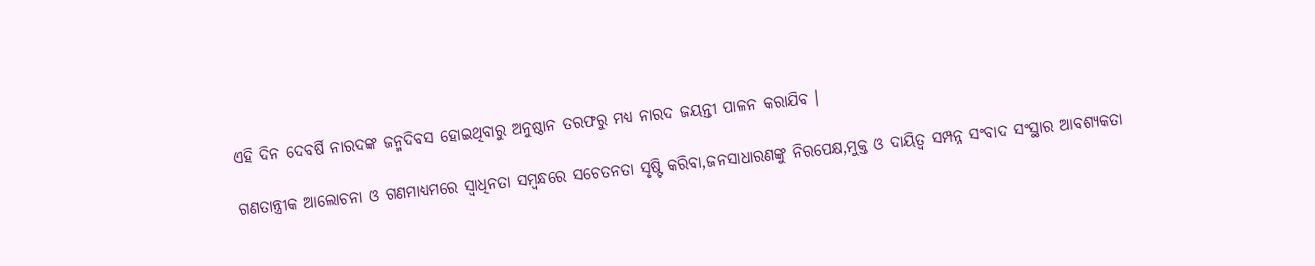ଏହି ଦିନ ଦେବର୍ଷି ନାରଦଙ୍କ ଜନ୍ମଦିବସ ହୋଇଥିବାରୁ ଅନୁଷ୍ଠାନ ତରଫରୁ ମଧ୍ୟ ନାରଦ ଜୟନ୍ତୀ ପାଳନ କରାଯିବ ।

ଗଣତାନ୍ତ୍ରୀକ ଆଲୋଚନା ଓ ଗଣମାଧ୍ୟମରେ ସ୍ୱାଧିନତା ସମ୍ବନ୍ଧରେ ସଚେତନତା ସୃଷ୍ଟି କରିବା,ଜନସାଧାରଣଙ୍କୁ ନିରପେକ୍ଷ,ମୁକ୍ତ ଓ ଦାୟିତ୍ୱ ସମ୍ପନ୍ନ ସଂବାଦ ସଂସ୍ଥାର ଆବଶ୍ୟକତା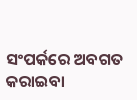ସଂପର୍କରେ ଅବଗତ କରାଇବା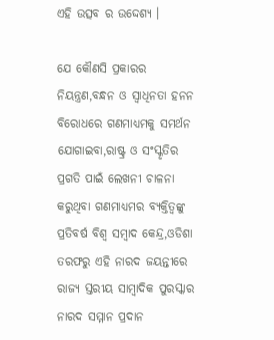ଏହି ଉତ୍ସବ ର ଉଦ୍ଦେଶ୍ୟ ।

ଯେ କୌଣସି ପ୍ରକାରର ନିୟନ୍ତ୍ରଣ,ବନ୍ଧନ ଓ ସ୍ୱାଧିନତା ହନନ ବିରୋଧରେ ଗଣମାଧ୍ୟମକୁ ସମର୍ଥନ ଯୋଗାଇବା,ରାଷ୍ଟ୍ର ଓ ସଂସ୍କୃତିର ପ୍ରଗତି ପାଇଁ ଲେଖନୀ ଚାଳନା କରୁଥିବା ଗଣମାଧ୍ୟମର ବ୍ୟକ୍ତିତ୍ୱଙ୍କୁ ପ୍ରତିବର୍ଷ ବିଶ୍ୱ ସମ୍ବାଦ କେନ୍ଦ୍ର,ଓଡିଶା ତରଫରୁ ଏହି ନାରଦ ଜୟନ୍ତୀରେ ରାଜ୍ୟ ସ୍ତରୀୟ ସାମ୍ବାଦିକ ପୁରସ୍କାର ନାରଦ ସମ୍ମାନ ପ୍ରଦାନ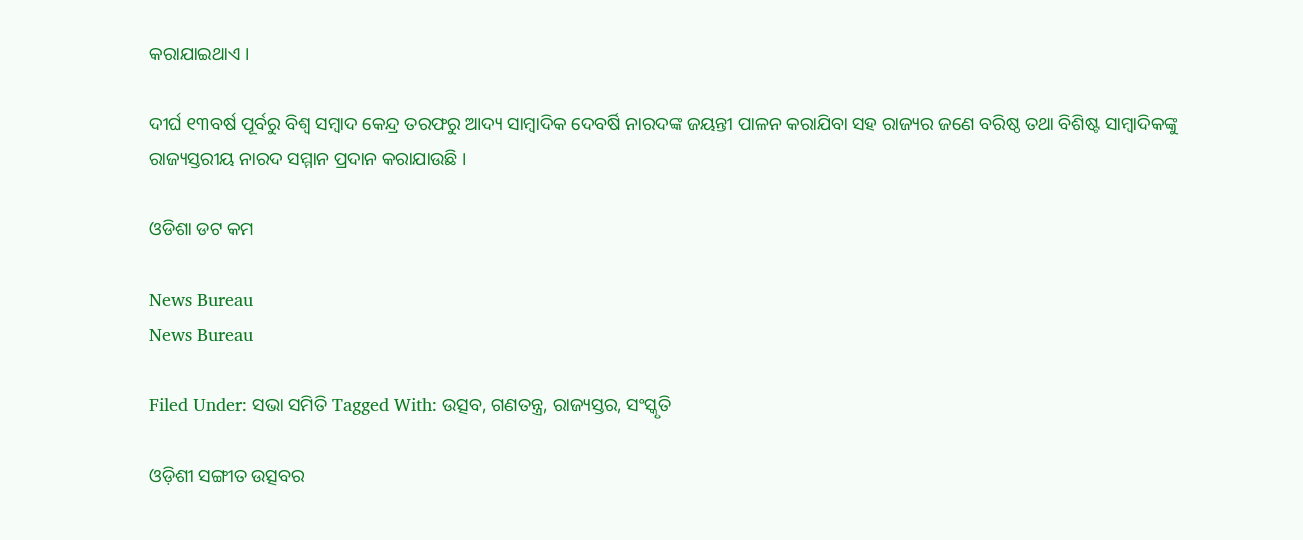କରାଯାଇଥାଏ ।

ଦୀର୍ଘ ୧୩ବର୍ଷ ପୂର୍ବରୁ ବିଶ୍ୱ ସମ୍ବାଦ କେନ୍ଦ୍ର ତରଫରୁ ଆଦ୍ୟ ସାମ୍ବାଦିକ ଦେବର୍ଷି ନାରଦଙ୍କ ଜୟନ୍ତୀ ପାଳନ କରାଯିବା ସହ ରାଜ୍ୟର ଜଣେ ବରିଷ୍ଠ ତଥା ବିଶିଷ୍ଟ ସାମ୍ବାଦିକଙ୍କୁ ରାଜ୍ୟସ୍ତରୀୟ ନାରଦ ସମ୍ମାନ ପ୍ରଦାନ କରାଯାଉଛି ।

ଓଡିଶା ଡଟ କମ

News Bureau
News Bureau

Filed Under: ସଭା ସମିତି Tagged With: ଉତ୍ସବ, ଗଣତନ୍ତ୍ର, ରାଜ୍ୟସ୍ତର, ସଂସ୍କୃତି

ଓଡ଼ିଶୀ ସଙ୍ଗୀତ ଉତ୍ସବର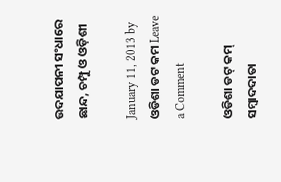ଉଦଯାପନୀ ସଂଧାରେ ଛାନ୍ଦ, ଚମ୍ପୁ ଓ ଓଡ଼ିଶୀ

January 11, 2013 by ଓଡିଶା ଡଟ କମ Leave a Comment

ଓଡିଶା ଡଟ୍ କମ୍ ସମ୍ବାଦଦାତା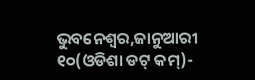ଭୁବନେଶ୍ୱର,ଜାନୁଆରୀ ୧୦(ଓଡିଶା ଡଟ୍ କମ୍)-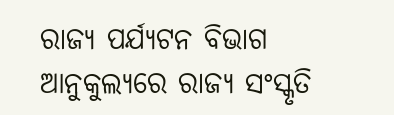ରାଜ୍ୟ ପର୍ଯ୍ୟଟନ ବିଭାଗ ଆନୁକୁଲ୍ୟରେ ରାଜ୍ୟ ସଂସ୍କୃତି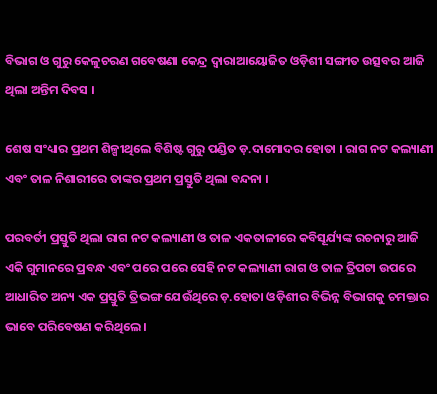ବିଭାଗ ଓ ଗୁରୁ କେଳୁଚରଣ ଗବେଷଣା କେନ୍ଦ୍ର ଦ୍ୱାରାଆୟୋଜିତ ଓଡ଼ିଶୀ ସଙ୍ଗୀତ ଉତ୍ସବର ଆଜି ଥିଲା ଅନ୍ତିମ ଦିବସ ।

ଶେଷ ସଂଧ୍ୟାର ପ୍ରଥମ ଶିଳ୍ପୀଥିଲେ ବିଶିଷ୍ଟ ଗୁରୁ ପଣ୍ଡିତ ଡ଼.ଦାମୋଦର ହୋତା । ରାଗ ନଟ କଲ୍ୟାଣୀ ଏବଂ ତାଳ ନିଶାରୀରେ ତାଙ୍କର ପ୍ରଥମ ପ୍ରସ୍ତୁତି ଥିଲା ବନ୍ଦନା ।

ପରବର୍ତୀ ପ୍ରସ୍ତୁତି ଥିଲା ରାଗ ନଟ କଲ୍ୟାଣୀ ଓ ତାଳ ଏକତାଳୀରେ କବିସୂର୍ଯ୍ୟଙ୍କ ରଚନାରୁ ଆଜି ଏକି ଗୁମାନରେ ପ୍ରବନ୍ଧ ଏବଂ ପରେ ପରେ ସେହି ନଟ କଲ୍ୟାଣୀ ରାଗ ଓ ତାଳ ତ୍ରିପଟା ଉପରେ ଆଧାରିତ ଅନ୍ୟ ଏକ ପ୍ରସ୍ତୁତି ତ୍ରିଭଙ୍ଗ ଯେଉଁଥିରେ ଡ଼.ହୋତା ଓଡ଼ିଶୀର ବିଭିନ୍ନ ବିଭାଗକୁ ଚମକ୍ତାର ଭାବେ ପରିବେଷଣ କରିଥିଲେ ।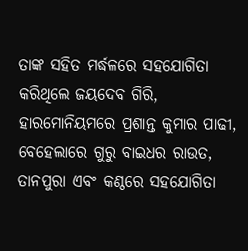ତାଙ୍କ ସହିତ ମର୍ଦ୍ଧଳରେ ସହଯୋଗିତା କରିଥିଲେ ଜୟଦେବ ଗିରି, ହାରମୋନିୟମରେ ପ୍ରଶାନ୍ତ କୁମାର ପାଢୀ, ବେହେଲାରେ ଗୁରୁ ବାଇଧର ରାଉତ, ତାନପୁରା ଏବଂ କଣ୍ଠରେ ସହଯୋଗିତା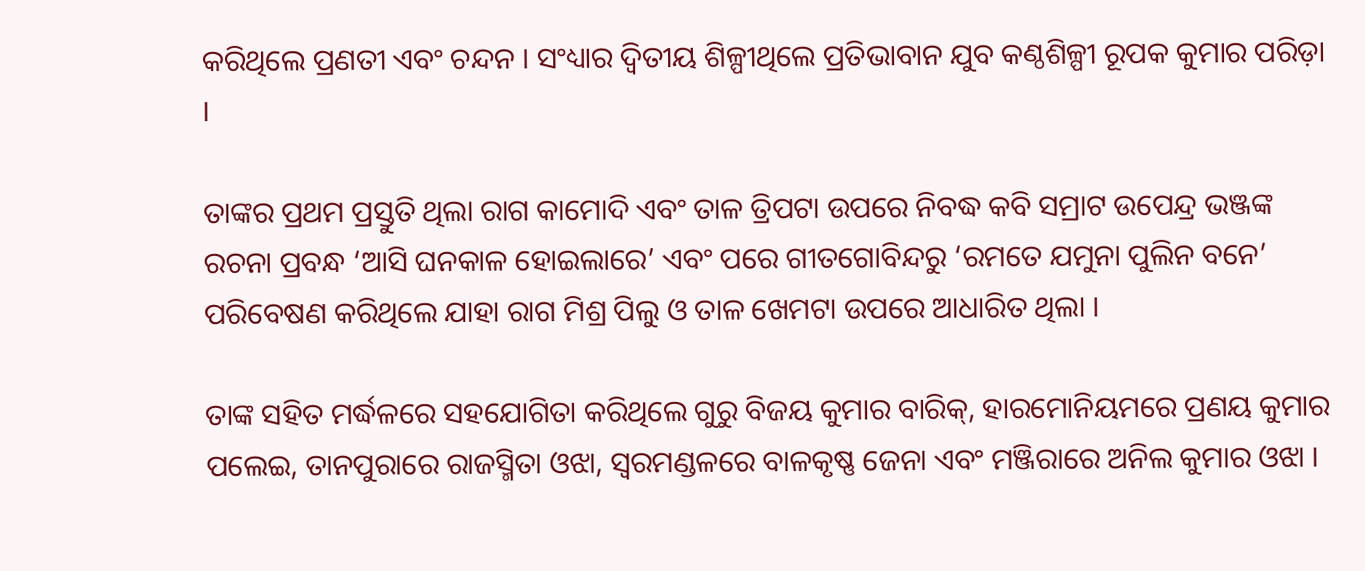କରିଥିଲେ ପ୍ରଣତୀ ଏବଂ ଚନ୍ଦନ । ସଂଧ୍ୟାର ଦ୍ୱିତୀୟ ଶିଳ୍ପୀଥିଲେ ପ୍ରତିଭାବାନ ଯୁବ କଣ୍ଠଶିଳ୍ପୀ ରୂପକ କୁମାର ପରିଡ଼ା ।

ତାଙ୍କର ପ୍ରଥମ ପ୍ରସ୍ତୁତି ଥିଲା ରାଗ କାମୋଦି ଏବଂ ତାଳ ତ୍ରିପଟା ଉପରେ ନିବଦ୍ଧ କବି ସମ୍ରାଟ ଉପେନ୍ଦ୍ର ଭଞ୍ଜଙ୍କ ରଚନା ପ୍ରବନ୍ଧ ‘ଆସି ଘନକାଳ ହୋଇଲାରେ’ ଏବଂ ପରେ ଗୀତଗୋବିନ୍ଦରୁ ‘ରମତେ ଯମୁନା ପୁଲିନ ବନେ’ ପରିବେଷଣ କରିଥିଲେ ଯାହା ରାଗ ମିଶ୍ର ପିଲୁ ଓ ତାଳ ଖେମଟା ଉପରେ ଆଧାରିତ ଥିଲା ।

ତାଙ୍କ ସହିତ ମର୍ଦ୍ଧଳରେ ସହଯୋଗିତା କରିଥିଲେ ଗୁରୁ ବିଜୟ କୁମାର ବାରିକ୍‍, ହାରମୋନିୟମରେ ପ୍ରଣୟ କୁମାର ପଲେଇ, ତାନପୁରାରେ ରାଜସ୍ମିତା ଓଝା, ସ୍ୱରମଣ୍ଡଳରେ ବାଳକୃଷ୍ଣ ଜେନା ଏବଂ ମଞ୍ଜିରାରେ ଅନିଲ କୁମାର ଓଝା ।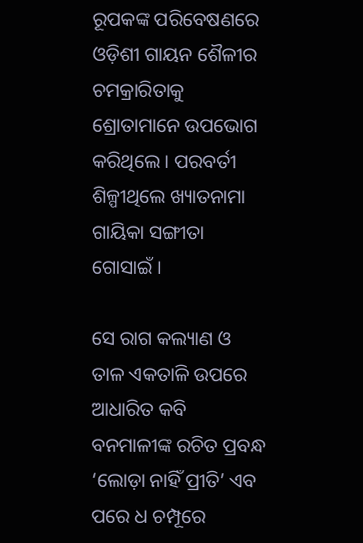ରୂପକଙ୍କ ପରିବେଷଣରେ ଓଡ଼ିଶୀ ଗାୟନ ଶୈଳୀର ଚମକ୍ରାରିତାକୁ ଶ୍ରୋତାମାନେ ଉପଭୋଗ କରିଥିଲେ । ପରବର୍ତୀ ଶିଳ୍ପୀଥିଲେ ଖ୍ୟାତନାମା ଗାୟିକା ସଙ୍ଗୀତା ଗୋସାଇଁ ।

ସେ ରାଗ କଲ୍ୟାଣ ଓ ତାଳ ଏକତାଳି ଉପରେ ଆଧାରିତ କବି ବନମାଳୀଙ୍କ ରଚିତ ପ୍ରବନ୍ଧ ‘ଲୋଡ଼ା ନାହିଁ ପ୍ରୀତି’ ଏବ ପରେ ଧ ଚମ୍ପୂରେ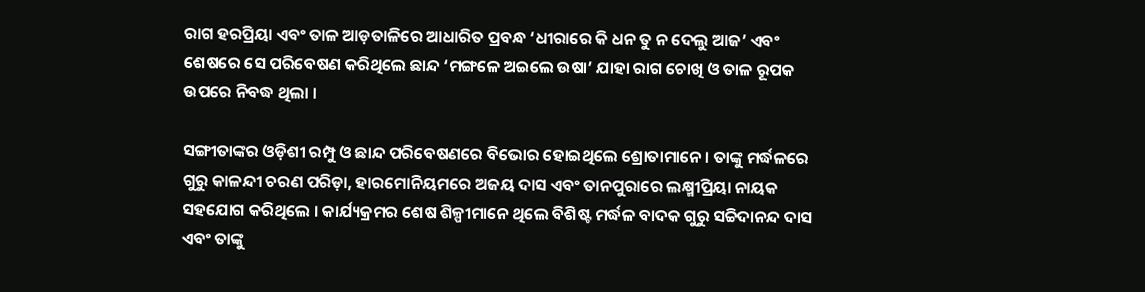ରାଗ ହରପ୍ରିୟା ଏବଂ ତାଳ ଆଡ଼ତାଳିରେ ଆଧାରିତ ପ୍ରବନ୍ଧ ‘ଧୀରାରେ କି ଧନ ତୁ ନ ଦେଲୁ ଆଜ’ ଏବଂ ଶେଷରେ ସେ ପରିବେଷଣ କରିଥିଲେ ଛାନ୍ଦ ‘ମଙ୍ଗଳେ ଅଇଲେ ଉଷା’ ଯାହା ରାଗ ଚୋଖି ଓ ତାଳ ରୂପକ ଉପରେ ନିବଦ୍ଧ ଥିଲା ।

ସଙ୍ଗୀତାଙ୍କର ଓଡ଼ିଶୀ ରମ୍ପୁ ଓ ଛାନ୍ଦ ପରିବେଷଣରେ ବିଭୋର ହୋଇଥିଲେ ଶ୍ରୋତାମାନେ । ତାଙ୍କୁ ମର୍ଦ୍ଧଳରେ ଗୁରୁ କାଳନ୍ଦୀ ଚରଣ ପରିଡ଼ା, ହାରମୋନିୟମରେ ଅଜୟ ଦାସ ଏବଂ ତାନପୁରାରେ ଲକ୍ଷ୍ମୀପ୍ରିୟା ନାୟକ ସହଯୋଗ କରିଥିଲେ । କାର୍ଯ୍ୟକ୍ରମର ଶେଷ ଶିଳ୍ପୀମାନେ ଥିଲେ ବିଶିଷ୍ଟ ମର୍ଦ୍ଧଳ ବାଦକ ଗୁରୁ ସଚ୍ଚିଦାନନ୍ଦ ଦାସ ଏବଂ ତାଙ୍କୁ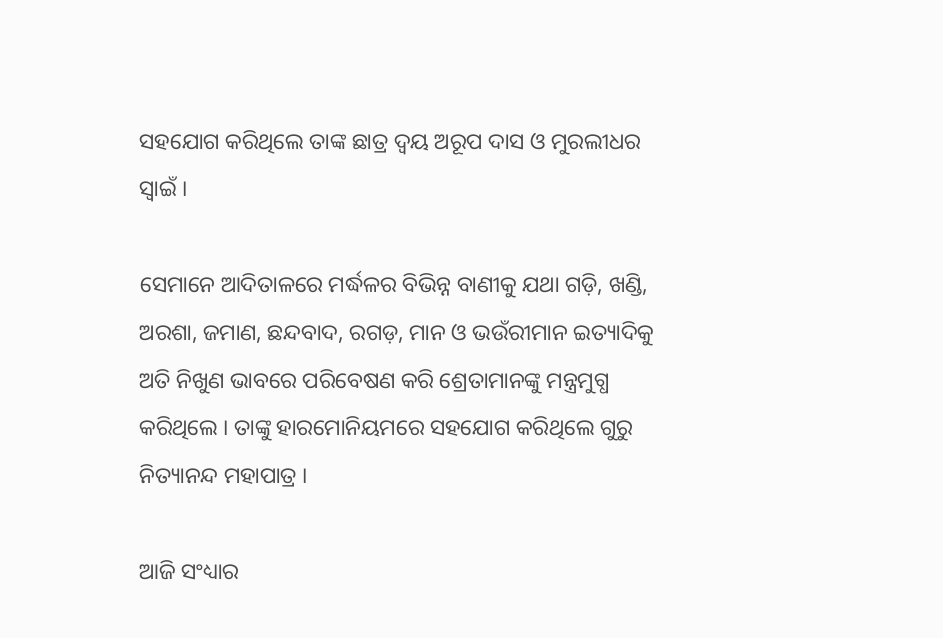ସହଯୋଗ କରିଥିଲେ ତାଙ୍କ ଛାତ୍ର ଦ୍ୱୟ ଅରୂପ ଦାସ ଓ ମୁରଲୀଧର ସ୍ୱାଇଁ ।

ସେମାନେ ଆଦିତାଳରେ ମର୍ଦ୍ଧଳର ବିଭିନ୍ନ ବାଣୀକୁ ଯଥା ଗଡ଼ି, ଖଣ୍ଡି, ଅରଶା, ଜମାଣ, ଛନ୍ଦବାଦ, ରଗଡ଼, ମାନ ଓ ଭଉଁରୀମାନ ଇତ୍ୟାଦିକୁ ଅତି ନିଖୁଣ ଭାବରେ ପରିବେଷଣ କରି ଶ୍ରେତାମାନଙ୍କୁ ମନ୍ତ୍ରମୁଗ୍ଧ କରିଥିଲେ । ତାଙ୍କୁ ହାରମୋନିୟମରେ ସହଯୋଗ କରିଥିଲେ ଗୁରୁ ନିତ୍ୟାନନ୍ଦ ମହାପାତ୍ର ।

ଆଜି ସଂଧ୍ୟାର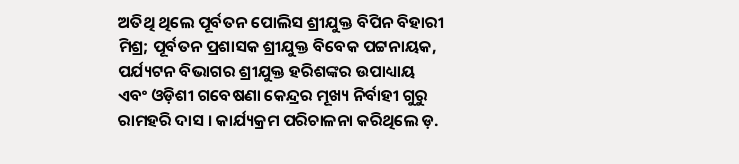ଅତିଥି ଥିଲେ ପୂର୍ବତନ ପୋଲିସ ଶ୍ରୀଯୁକ୍ତ ବିପିନ ବିହାରୀ ମିଶ୍ର; ପୂର୍ବତନ ପ୍ରଶାସକ ଶ୍ରୀଯୁକ୍ତ ବିବେକ ପଟ୍ଟନାୟକ, ପର୍ଯ୍ୟଟନ ବିଭାଗର ଶ୍ରୀଯୁକ୍ତ ହରିଶଙ୍କର ଉପାଧ୍ୟାୟ ଏବଂ ଓଡ଼ିଶୀ ଗବେଷଣା କେନ୍ଦ୍ରର ମୂଖ୍ୟ ନିର୍ବାହୀ ଗୁରୁ ରାମହରି ଦାସ । କାର୍ଯ୍ୟକ୍ରମ ପରିଚାଳନା କରିଥିଲେ ଡ଼.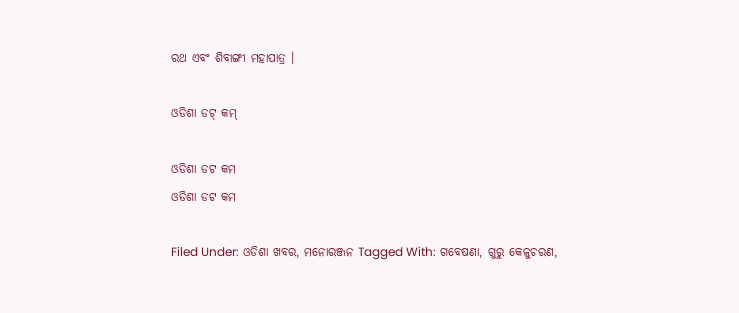ରଥ ଏବଂ ଶିବାଙ୍ଗୀ ମହାପାତ୍ର ।

ଓଡିଶା ଡଟ୍ କମ୍

ଓଡିଶା ଡଟ କମ
ଓଡିଶା ଡଟ କମ

Filed Under: ଓଡିଶା ଖବର, ମନୋରଞ୍ଜନ Tagged With: ଗବେଷଣା, ଗୁରୁ କେଳୁଚରଣ,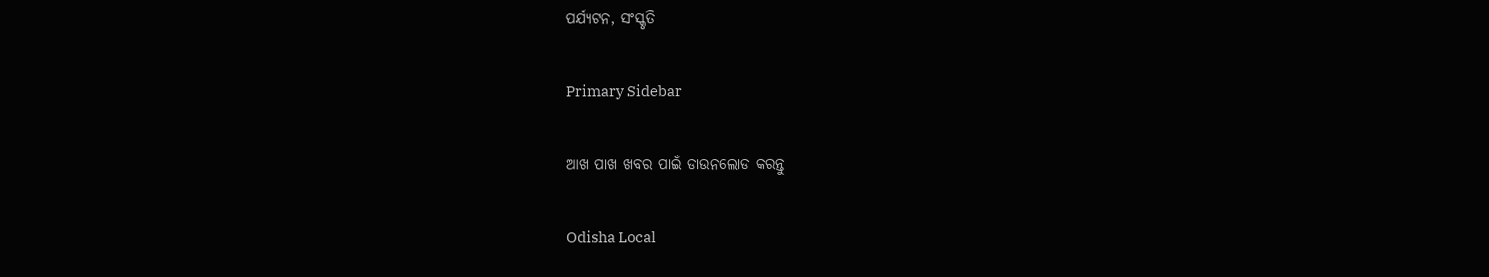ପର୍ଯ୍ୟଟନ, ସଂସ୍କୃତି

Primary Sidebar

ଆଖ ପାଖ ଖବର ପାଇଁ ଡାଉନଲୋଡ କରନ୍ତୁ

Odisha Local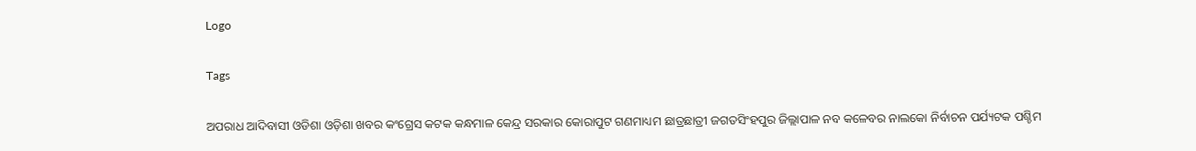Logo

Tags

ଅପରାଧ ଆଦିବାସୀ ଓଡିଶା ଓଡ଼ିଶା ଖବର କଂଗ୍ରେସ କଟକ କନ୍ଧମାଳ କେନ୍ଦ୍ର ସରକାର କୋରାପୁଟ ଗଣମାଧ୍ୟମ ଛାତ୍ରଛାତ୍ରୀ ଜଗତସିଂହପୁର ଜିଲ୍ଲାପାଳ ନବ କଳେବର ନାଲକୋ ନିର୍ବାଚନ ପର୍ଯ୍ୟଟକ ପଶ୍ଚିମ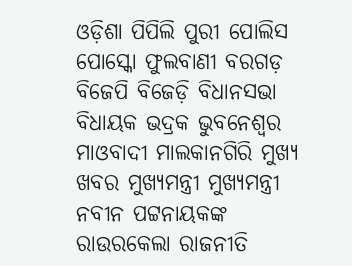ଓଡ଼ିଶା ପିପିଲି ପୁରୀ ପୋଲିସ ପୋସ୍କୋ ଫୁଲବାଣୀ ବରଗଡ଼ ବିଜେପି ବିଜେଡ଼ି ବିଧାନସଭା ବିଧାୟକ ଭଦ୍ରକ ଭୁବନେଶ୍ୱର ମାଓବାଦୀ ମାଲକାନଗିରି ମୁଖ୍ୟ ଖବର ମୁଖ୍ୟମନ୍ତ୍ରୀ ମୁଖ୍ୟମନ୍ତ୍ରୀ ନବୀନ ପଟ୍ଟନାୟକଙ୍କ ରାଉରକେଲା ରାଜନୀତି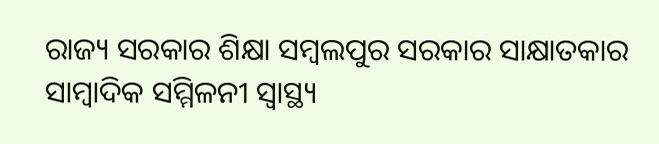ରାଜ୍ୟ ସରକାର ଶିକ୍ଷା ସମ୍ବଲପୁର ସରକାର ସାକ୍ଷାତକାର ସାମ୍ବାଦିକ ସମ୍ମିଳନୀ ସ୍ୱାସ୍ଥ୍ୟ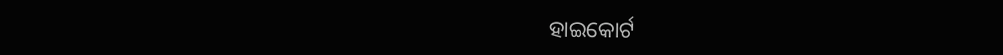ହାଇକୋର୍ଟ